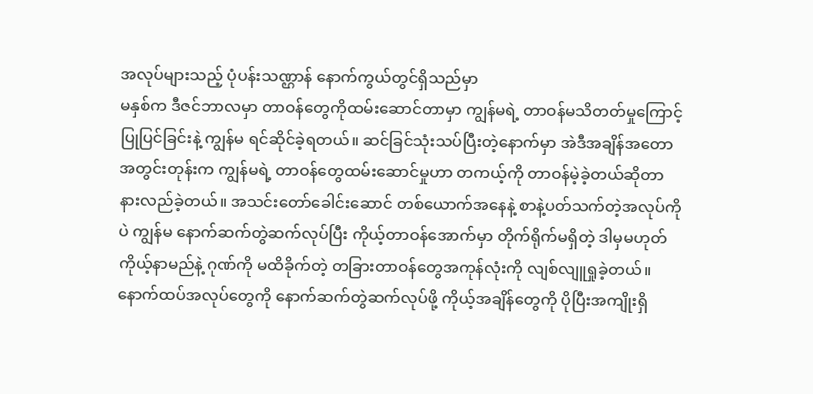အလုပ်များသည့် ပုံပန်းသဏ္ဌာန် နောက်ကွယ်တွင်ရှိသည်မှာ
မနှစ်က ဒီဇင်ဘာလမှာ တာဝန်တွေကိုထမ်းဆောင်တာမှာ ကျွန်မရဲ့ တာဝန်မသိတတ်မှုကြောင့် ပြုပြင်ခြင်းနဲ့ ကျွန်မ ရင်ဆိုင်ခဲ့ရတယ်။ ဆင်ခြင်သုံးသပ်ပြီးတဲ့နောက်မှာ အဲဒီအချိန်အတောအတွင်းတုန်းက ကျွန်မရဲ့ တာဝန်တွေထမ်းဆောင်မှုဟာ တကယ့်ကို တာဝန်မဲ့ခဲ့တယ်ဆိုတာ နားလည်ခဲ့တယ်။ အသင်းတော်ခေါင်းဆောင် တစ်ယောက်အနေနဲ့ စာနဲ့ပတ်သက်တဲ့အလုပ်ကိုပဲ ကျွန်မ နောက်ဆက်တွဲဆက်လုပ်ပြီး ကိုယ့်တာဝန်အောက်မှာ တိုက်ရိုက်မရှိတဲ့ ဒါမှမဟုတ် ကိုယ့်နာမည်နဲ့ ဂုဏ်ကို မထိခိုက်တဲ့ တခြားတာဝန်တွေအကုန်လုံးကို လျစ်လျူရှုခဲ့တယ်။ နောက်ထပ်အလုပ်တွေကို နောက်ဆက်တွဲဆက်လုပ်ဖို့ ကိုယ့်အချိန်တွေကို ပိုပြီးအကျိုးရှိ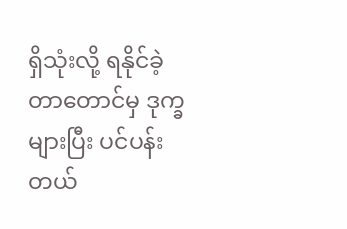ရှိသုံးလို့ ရနိုင်ခဲ့တာတောင်မှ ဒုက္ခများပြီး ပင်ပန်းတယ်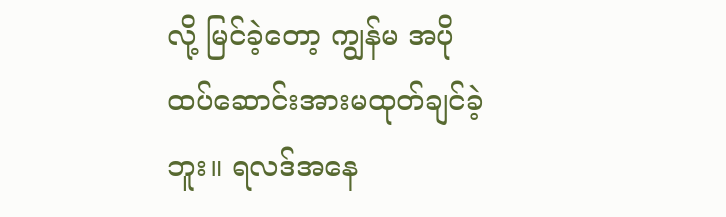လို့ မြင်ခဲ့တော့ ကျွန်မ အပိုထပ်ဆောင်းအားမထုတ်ချင်ခဲ့ဘူး။ ရလဒ်အနေ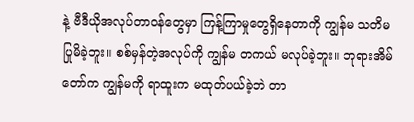နဲ့ ဗီဒီယိုအလုပ်တာဝန်တွေမှာ ကြန့်ကြာမှုတွေရှိနေတာကို ကျွန်မ သတိမပြုမိခဲ့ဘူး။ စစ်မှန်တဲ့အလုပ်ကို ကျွန်မ တကယ် မလုပ်ခဲ့ဘူး။ ဘုရားအိမ်တော်က ကျွန်မကို ရာထူးက မထုတ်ပယ်ခဲ့ဘဲ တာ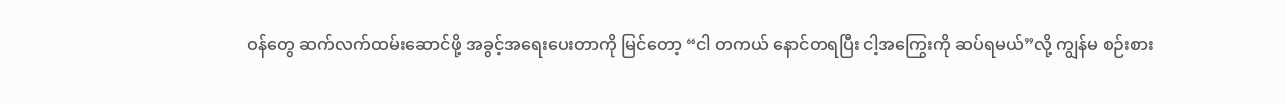ဝန်တွေ ဆက်လက်ထမ်းဆောင်ဖို့ အခွင့်အရေးပေးတာကို မြင်တော့ “ငါ တကယ် နောင်တရပြီး ငါ့အကြွေးကို ဆပ်ရမယ်”လို့ ကျွန်မ စဉ်းစား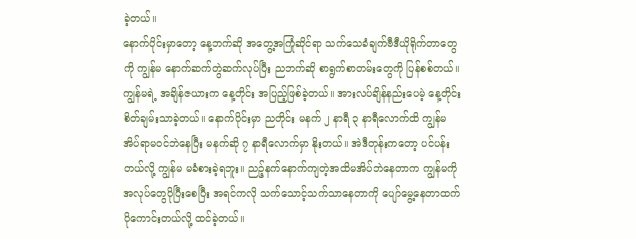ခဲ့တယ်။
နောက်ပိုင်းမှာတော့ နေ့ဘက်ဆို အတွေ့အကြုံဆိုင်ရာ သက်သေခံချက်ဗီဒီယိုရိုက်တာတွေကို ကျွန်မ နောက်ဆက်တွဲဆက်လုပ်ပြီး ညဘက်ဆို စာရွက်စာတမ်းတွေကို ပြန်စစ်တယ်။ ကျွန်မရဲ့ အချိန်ဇယားက နေ့တိုင်း အပြည့်ဖြစ်ခဲ့တယ်။ အားလပ်ချိန်နည်းပေမဲ့ နေ့တိုင်း စိတ်ချမ်းသာခဲ့တယ်။ နောက်ပိုင်းမှာ ညတိုင်း မနက် ၂ နာရီ ၃ နာရီလောက်ထိ ကျွန်မ အိပ်ရာမဝင်ဘဲနေပြီး မနက်ဆို ၇ နာရီလောက်မှာ နိုးတယ်။ အဲဒီတုန်းကတော့ ပင်ပန်းတယ်လို့ ကျွန်မ မခံစားခဲ့ရဘူး။ ညဉ့်နက်နောက်ကျတဲ့အထိမအိပ်ဘဲနေတာက ကျွန်မကို အလုပ်တွေပိုပြီးစေပြီး အရင်ကလို သက်သောင့်သက်သာနေတာကို ပျော်မွေ့နေတာထက် ပိုကောင်းတယ်လို့ ထင်ခဲ့တယ်။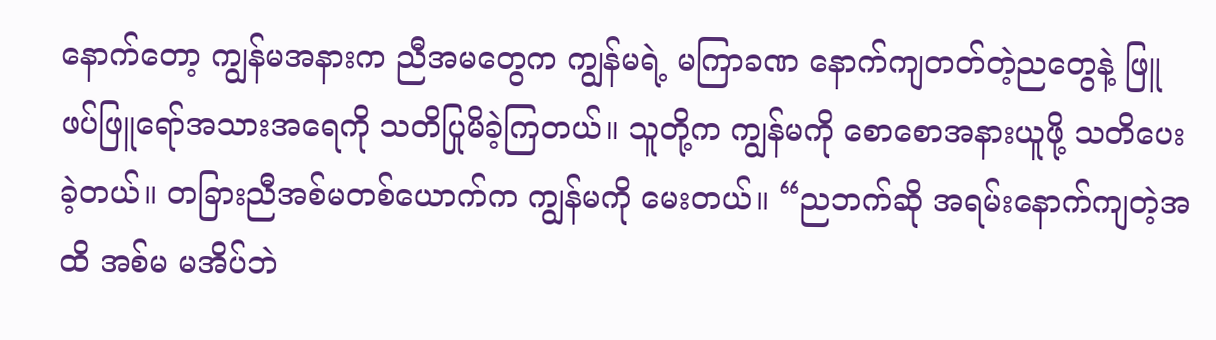နောက်တော့ ကျွန်မအနားက ညီအမတွေက ကျွန်မရဲ့ မကြာခဏ နောက်ကျတတ်တဲ့ညတွေနဲ့ ဖြူဖပ်ဖြူရော်အသားအရေကို သတိပြုမိခဲ့ကြတယ်။ သူတို့က ကျွန်မကို စောစောအနားယူဖို့ သတိပေးခဲ့တယ်။ တခြားညီအစ်မတစ်ယောက်က ကျွန်မကို မေးတယ်။ “ညဘက်ဆို အရမ်းနောက်ကျတဲ့အထိ အစ်မ မအိပ်ဘဲ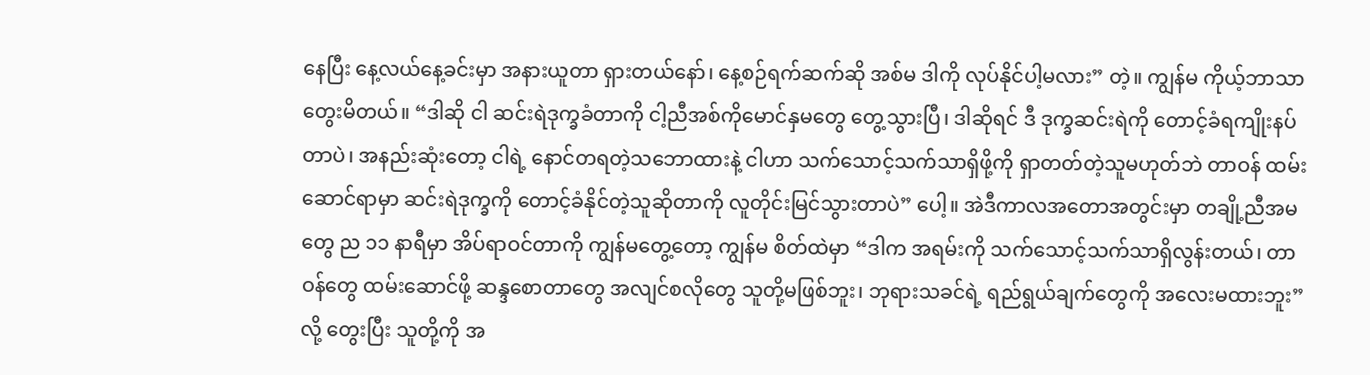နေပြီး နေ့လယ်နေ့ခင်းမှာ အနားယူတာ ရှားတယ်နော်၊ နေ့စဉ်ရက်ဆက်ဆို အစ်မ ဒါကို လုပ်နိုင်ပါ့မလား” တဲ့။ ကျွန်မ ကိုယ့်ဘာသာ တွေးမိတယ်။ “ဒါဆို ငါ ဆင်းရဲဒုက္ခခံတာကို ငါ့ညီအစ်ကိုမောင်နှမတွေ တွေ့သွားပြီ၊ ဒါဆိုရင် ဒီ ဒုက္ခဆင်းရဲကို တောင့်ခံရကျိုးနပ်တာပဲ၊ အနည်းဆုံးတော့ ငါရဲ့ နောင်တရတဲ့သဘောထားနဲ့ ငါဟာ သက်သောင့်သက်သာရှိဖို့ကို ရှာတတ်တဲ့သူမဟုတ်ဘဲ တာဝန် ထမ်းဆောင်ရာမှာ ဆင်းရဲဒုက္ခကို တောင့်ခံနိုင်တဲ့သူဆိုတာကို လူတိုင်းမြင်သွားတာပဲ” ပေါ့။ အဲဒီကာလအတောအတွင်းမှာ တချို့ညီအမတွေ ည ၁၁ နာရီမှာ အိပ်ရာဝင်တာကို ကျွန်မတွေ့တော့ ကျွန်မ စိတ်ထဲမှာ “ဒါက အရမ်းကို သက်သောင့်သက်သာရှိလွန်းတယ်၊ တာဝန်တွေ ထမ်းဆောင်ဖို့ ဆန္ဒစောတာတွေ အလျင်စလိုတွေ သူတို့မဖြစ်ဘူး၊ ဘုရားသခင်ရဲ့ ရည်ရွယ်ချက်တွေကို အလေးမထားဘူး” လို့ တွေးပြီး သူတို့ကို အ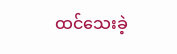ထင်သေးခဲ့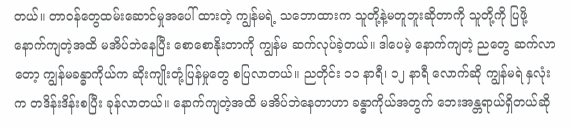တယ်။ တာဝန်တွေထမ်းဆောင်မှုအပေါ် ထားတဲ့ ကျွန်မရဲ့ သဘောထားက သူတို့နဲ့မတူဘူးဆိုတာကို သူတို့ကို ပြဖို့ နောက်ကျတဲ့အထိ မအိပ်ဘဲနေပြီး စောစောနိုးတာကို ကျွန်မ ဆက်လုပ်ခဲ့တယ်။ ဒါပေမဲ့ နောက်ကျတဲ့ ညတွေ ဆက်လာတော့ ကျွန်မခန္ဓာကိုယ်က ဆိုးကျိုးတုံ့ပြန်မှုတွေ စပြလာတယ်။ ညတိုင်း ၁၁ နာရီ၊ ၁၂ နာရီ လောက်ဆို ကျွန်မရဲ နှလုံးက တဒိန်းဒိန်းစပြီး ခုန်လာတယ်။ နောက်ကျတဲ့အထိ မအိပ်ဘဲနေတာဟာ ခန္ဓာကိုယ်အတွက် ဘေးအန္တရာယ်ရှိတယ်ဆို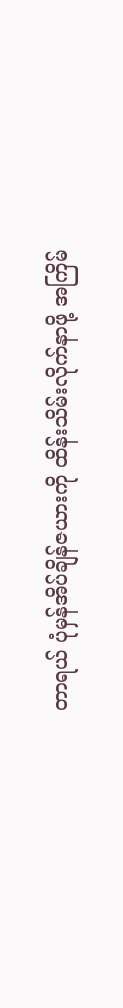တာရယ် ပုံမှန်အိပ်ချိန်ဇယားကို ထိန်းသိမ်းလိုက်နာဖို့ အကြိမ်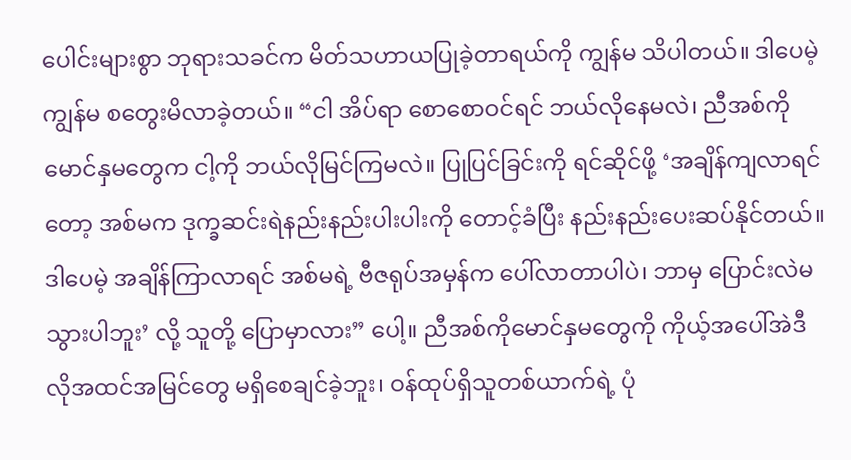ပေါင်းများစွာ ဘုရားသခင်က မိတ်သဟာယပြုခဲ့တာရယ်ကို ကျွန်မ သိပါတယ်။ ဒါပေမဲ့ ကျွန်မ စတွေးမိလာခဲ့တယ်။ “ငါ အိပ်ရာ စောစောဝင်ရင် ဘယ်လိုနေမလဲ၊ ညီအစ်ကိုမောင်နှမတွေက ငါ့ကို ဘယ်လိုမြင်ကြမလဲ။ ပြုပြင်ခြင်းကို ရင်ဆိုင်ဖို့ ‘အချိန်ကျလာရင်တော့ အစ်မက ဒုက္ခဆင်းရဲနည်းနည်းပါးပါးကို တောင့်ခံပြီး နည်းနည်းပေးဆပ်နိုင်တယ်။ ဒါပေမဲ့ အချိန်ကြာလာရင် အစ်မရဲ့ ဗီဇရုပ်အမှန်က ပေါ်လာတာပါပဲ၊ ဘာမှ ပြောင်းလဲမသွားပါဘူး’ လို့ သူတို့ ပြောမှာလား” ပေါ့။ ညီအစ်ကိုမောင်နှမတွေကို ကိုယ့်အပေါ်အဲဒီလိုအထင်အမြင်တွေ မရှိစေချင်ခဲ့ဘူး၊ ဝန်ထုပ်ရှိသူတစ်ယာက်ရဲ့ ပုံ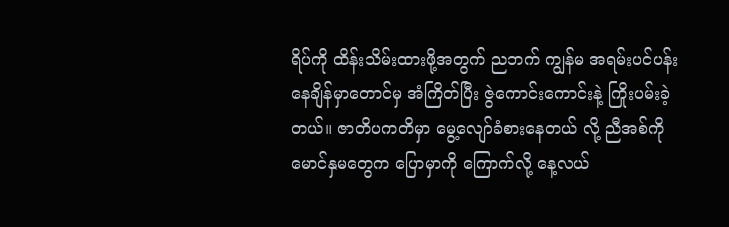ရိပ်ကို ထိန်းသိမ်းထားဖို့အတွက် ညဘက် ကျွန်မ အရမ်းပင်ပန်းနေချိန်မှာတောင်မှ အံကြိတ်ပြီး ဇွဲကောင်းကောင်းနဲ့ ကြိုးပမ်းခဲ့တယ်။ ဇာတိပကတိမှာ မွေ့လျော်ခံစားနေတယ် လို့ ညီအစ်ကိုမောင်နှမတွေက ပြောမှာကို ကြောက်လို့ နေ့လယ်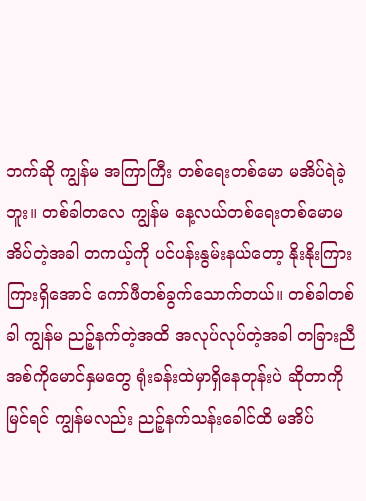ဘက်ဆို ကျွန်မ အကြာကြီး တစ်ရေးတစ်မော မအိပ်ရဲခဲ့ဘူး။ တစ်ခါတလေ ကျွန်မ နေ့လယ်တစ်ရေးတစ်မောမအိပ်တဲ့အခါ တကယ့်ကို ပင်ပန်းနွမ်းနယ်တော့ နိုးနိုးကြားကြားရှိအောင် ကော်ဖီတစ်ခွက်သောက်တယ်။ တစ်ခါတစ်ခါ ကျွန်မ ညဉ့်နက်တဲ့အထိ အလုပ်လုပ်တဲ့အခါ တခြားညီအစ်ကိုမောင်နှမတွေ ရုံးခန်းထဲမှာရှိနေတုန်းပဲ ဆိုတာကို မြင်ရင် ကျွန်မလည်း ညဉ့်နက်သန်းခေါင်ထိ မအိပ်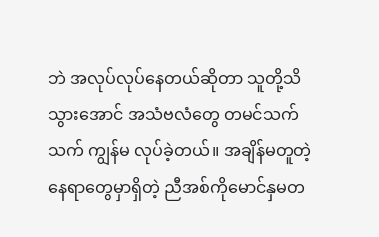ဘဲ အလုပ်လုပ်နေတယ်ဆိုတာ သူတို့သိသွားအောင် အသံဗလံတွေ တမင်သက်သက် ကျွန်မ လုပ်ခဲ့တယ်။ အချိန်မတူတဲ့နေရာတွေမှာရှိတဲ့ ညီအစ်ကိုမောင်နှမတ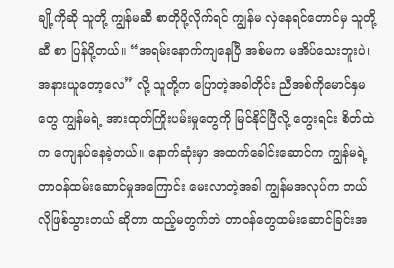ချို့ကိုဆို သူတို့ ကျွန်မဆီ စာတိုပို့လိုက်ရင် ကျွန်မ လှဲနေရင်တောင်မှ သူတို့ဆီ စာ ပြန်ပို့တယ်။ “အရမ်းနောက်ကျနေပြီ အစ်မက မအိပ်သေးဘူးပဲ၊ အနားယူတော့လေ” လို့ သူတို့က ပြောတဲ့အခါတိုင်း ညီအစ်ကိုမောင်နှမတွေ ကျွန်မရဲ့ အားထုတ်ကြိုးပမ်းမှုတွေကို မြင်နိုင်ပြီလို့ တွေးရင်း စိတ်ထဲက ကျေနပ်နေခဲ့တယ်။ နောက်ဆုံးမှာ အထက်ခေါင်းဆောင်က ကျွန်မရဲ့ တာဝန်ထမ်းဆောင်မှုအကြောင်း မေးလာတဲ့အခါ ကျွန်မအလုပ်က ဘယ်လိုဖြစ်သွားတယ် ဆိုတာ ထည့်မတွက်ဘဲ တာဝန်တွေထမ်းဆောင်ခြင်းအ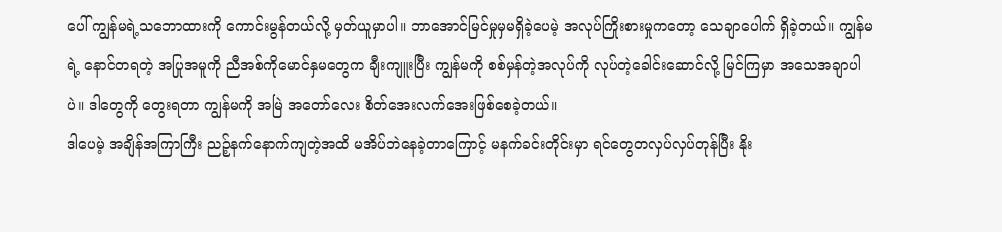ပေါ် ကျွန်မရဲ့သဘောထားကို ကောင်းမွန်တယ်လို့ မှတ်ယူမှာပါ။ ဘာအောင်မြင်မှုမှမရှိခဲ့ပေမဲ့ အလုပ်ကြိုးစားမှုကတော့ သေချာပေါက် ရှိခဲ့တယ်။ ကျွန်မရဲ့ နောင်တရတဲ့ အပြုအမူကို ညီအစ်ကိုမောင်နှမတွေက ချီးကျူးပြီး ကျွန်မကို စစ်မှန်တဲ့အလုပ်ကို လုပ်တဲ့ခေါင်းဆောင်လို့ မြင်ကြမှာ အသေအချာပါပဲ။ ဒါတွေကို တွေးရတာ ကျွန်မကို အမြဲ အတော်လေး စိတ်အေးလက်အေးဖြစ်စေခဲ့တယ်။
ဒါပေမဲ့ အချိန်အကြာကြီး ညဉ့်နက်နောက်ကျတဲ့အထိ မအိပ်ဘဲနေခဲ့တာကြောင့် မနက်ခင်းတိုင်းမှာ ရင်တွေတလှပ်လှပ်တုန်ပြီး နိုး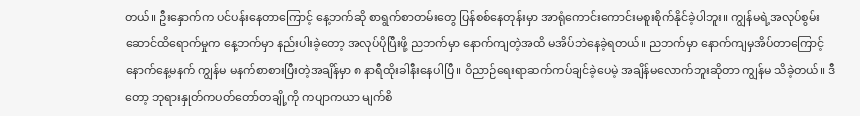တယ်။ ဦးနှောက်က ပင်ပန်းနေတာကြောင့် နေ့ဘက်ဆို စာရွက်စာတမ်းတွေ ပြန်စစ်နေတုန်းမှာ အာရုံကောင်းကောင်းမစူးစိုက်နိုင်ခဲ့ပါဘူး။ ကျွန်မရဲ့အလုပ်စွမ်းဆောင်ထိရောက်မှုက နေ့ဘက်မှာ နည်းပါးခဲ့တော့ အလုပ်ပိုပြီးဖို့ ညဘက်မှာ နောက်ကျတဲ့အထိ မအိပ်ဘဲနေခဲ့ရတယ်။ ညဘက်မှာ နောက်ကျမှအိပ်တာကြောင့် နောက်နေ့မနက် ကျွန်မ မနက်စာစားပြီးတဲ့အချိန်မှာ ၈ နာရီထိုးခါနီးနေပါပြီ။ ဝိညာဉ်ရေးရာဆက်ကပ်ချင်ခဲ့ပေမဲ့ အချိန်မလောက်ဘူးဆိုတာ ကျွန်မ သိခဲ့တယ်။ ဒီတော့ ဘုရားနှုတ်ကပတ်တော်တချို့ကို ကပျာကယာ မျက်စိ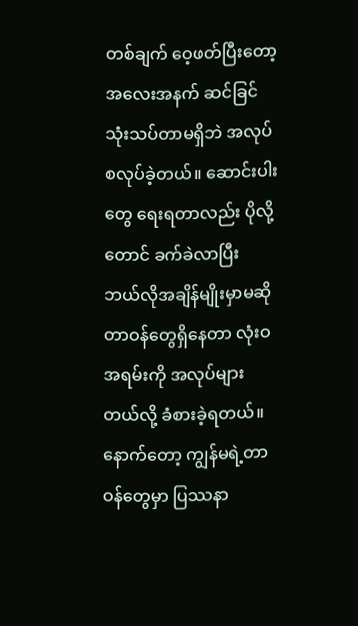တစ်ချက် ဝေ့ဖတ်ပြီးတော့ အလေးအနက် ဆင်ခြင်သုံးသပ်တာမရှိဘဲ အလုပ် စလုပ်ခဲ့တယ်။ ဆောင်းပါးတွေ ရေးရတာလည်း ပိုလို့တောင် ခက်ခဲလာပြီး ဘယ်လိုအချိန်မျိုးမှာမဆို တာဝန်တွေရှိနေတာ လုံးဝ အရမ်းကို အလုပ်များတယ်လို့ ခံစားခဲ့ရတယ်။ နောက်တော့ ကျွန်မရဲ့တာဝန်တွေမှာ ပြဿနာ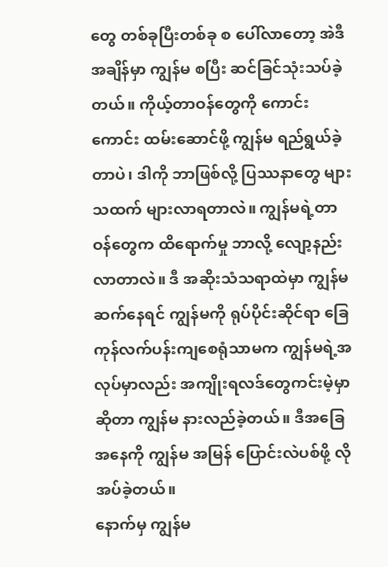တွေ တစ်ခုပြီးတစ်ခု စ ပေါ်လာတော့ အဲဒီအချိန်မှာ ကျွန်မ စပြီး ဆင်ခြင်သုံးသပ်ခဲ့တယ်။ ကိုယ့်တာဝန်တွေကို ကောင်းကောင်း ထမ်းဆောင်ဖို့ ကျွန်မ ရည်ရွယ်ခဲ့တာပဲ၊ ဒါကို ဘာဖြစ်လို့ ပြဿနာတွေ များသထက် များလာရတာလဲ။ ကျွန်မရဲ့တာဝန်တွေက ထိရောက်မှု ဘာလို့ လျော့နည်းလာတာလဲ။ ဒီ အဆိုးသံသရာထဲမှာ ကျွန်မ ဆက်နေရင် ကျွန်မကို ရုပ်ပိုင်းဆိုင်ရာ ခြေကုန်လက်ပန်းကျစေရုံသာမက ကျွန်မရဲ့အလုပ်မှာလည်း အကျိုးရလဒ်တွေကင်းမဲ့မှာဆိုတာ ကျွန်မ နားလည်ခဲ့တယ်။ ဒီအခြေအနေကို ကျွန်မ အမြန် ပြောင်းလဲပစ်ဖို့ လိုအပ်ခဲ့တယ်။
နောက်မှ ကျွန်မ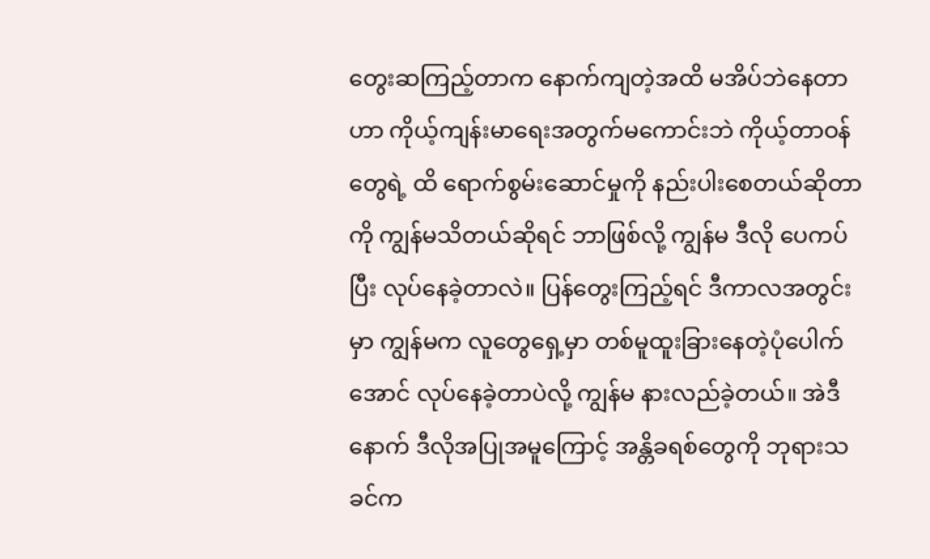တွေးဆကြည့်တာက နောက်ကျတဲ့အထိ မအိပ်ဘဲနေတာဟာ ကိုယ့်ကျန်းမာရေးအတွက်မကောင်းဘဲ ကိုယ့်တာဝန်တွေရဲ့ ထိ ရောက်စွမ်းဆောင်မှုကို နည်းပါးစေတယ်ဆိုတာကို ကျွန်မသိတယ်ဆိုရင် ဘာဖြစ်လို့ ကျွန်မ ဒီလို ပေကပ်ပြီး လုပ်နေခဲ့တာလဲ။ ပြန်တွေးကြည့်ရင် ဒီကာလအတွင်းမှာ ကျွန်မက လူတွေရှေ့မှာ တစ်မူထူးခြားနေတဲ့ပုံပေါက်အောင် လုပ်နေခဲ့တာပဲလို့ ကျွန်မ နားလည်ခဲ့တယ်။ အဲဒီနောက် ဒီလိုအပြုအမူကြောင့် အန္တိခရစ်တွေကို ဘုရားသခင်က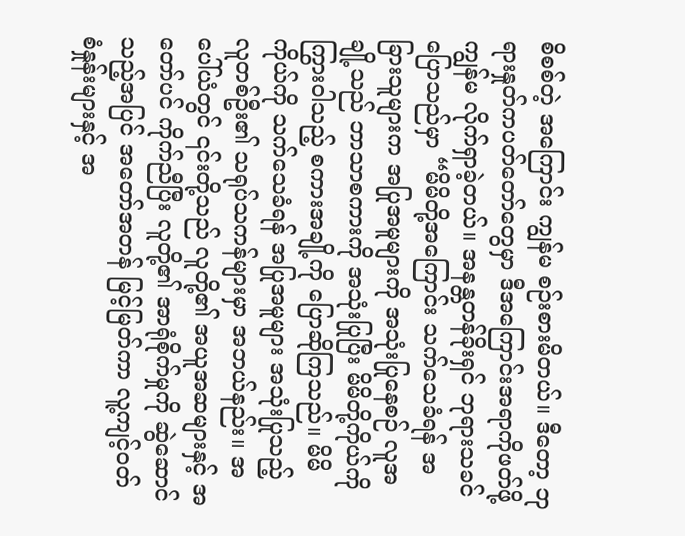စိစစ်တဲ့ အကြောင်း ကျွန်မ စဉ်းစားမိတယ်။ ဒီတော့ ဘုရားနှုတ်ကပတ်တော်တွေမှာ ဒီအကြောင်းအရာကိုဖတ်ဖို့ ကျွန်မ လိုက်ရှာခဲ့တယ်။ အနန္တတန်ခိုးရှင် ဘုရားသခင် ပြောသည်မှာ “မိမိတို့အကြောင်း သက်သေခံရန် အခြားသူများက အပြုအမူများကို အသုံးပြုနေစဉ် လူအချို့သည် ဘာသာစကားကို အသုံးပြုပြီး မိမိတို့ကိုယ်ကို ကြွားဝါသည့် စကားအချို့ကို ပြောဆိုကြသည်။ မိမိကိုယ်ကို သက်သေခံရန် အပြုအမူများ အသုံးပြုသည့် လူတစ်ဦး၏ သရုပ်သကန်များမှာ အဘယ်နည်း။ အပေါ်ယံတွင် ၎င်းတို့သည် လူတို့၏ အယူအဆများနှင့် အတော်ပင် ကိုက်ညီပြီး လူတို့၏ အာရုံစိုက်မှုကို ဆွဲဆောင်သည့်အပြင် အတော်အတန် မြင့်မြတ်ကာ လူ့ကျင့်ဝတ် စံနှုန်းများနှင့် အ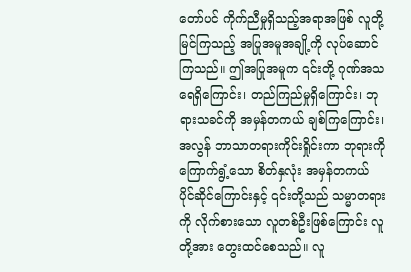တော်ပင် ကိုက်ညီမှုရှိသည့်အရာအဖြစ် လူတို့ မြင်ကြသည့် အပြုအမူအချို့ကို လုပ်ဆောင်ကြသည်။ ဤအပြုအမူက ၎င်းတို့ ဂုဏ်အသရေရှိကြောင်း၊ တည်ကြည်မှုရှိကြောင်း၊ ဘုရားသခင်ကို အမှန်တကယ် ချစ်ကြကြောင်း၊ အလွန် ဘာသာတရားကိုင်းရှိုင်းကာ ဘုရားကို ကြောက်ရွံ့သော စိတ်နှလုံး အမှန်တကယ် ပိုင်ဆိုင်ကြောင်းနှင့် ၎င်းတို့သည် သမ္မာတရားကို လိုက်စားသော လူတစ်ဦးဖြစ်ကြောင်း လူတို့အား တွေးထင်စေသည်။ လူ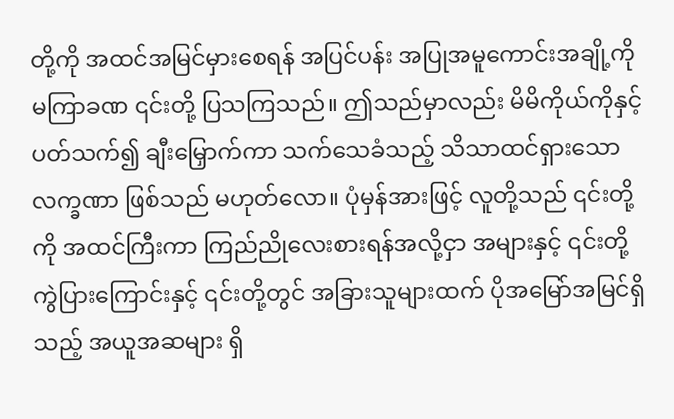တို့ကို အထင်အမြင်မှားစေရန် အပြင်ပန်း အပြုအမူကောင်းအချို့ကို မကြာခဏ ၎င်းတို့ ပြသကြသည်။ ဤသည်မှာလည်း မိမိကိုယ်ကိုနှင့်ပတ်သက်၍ ချီးမြှောက်ကာ သက်သေခံသည့် သိသာထင်ရှားသော လက္ခဏာ ဖြစ်သည် မဟုတ်လော။ ပုံမှန်အားဖြင့် လူတို့သည် ၎င်းတို့ကို အထင်ကြီးကာ ကြည်ညိုလေးစားရန်အလို့ငှာ အများနှင့် ၎င်းတို့ ကွဲပြားကြောင်းနှင့် ၎င်းတို့တွင် အခြားသူများထက် ပိုအမြော်အမြင်ရှိသည့် အယူအဆများ ရှိ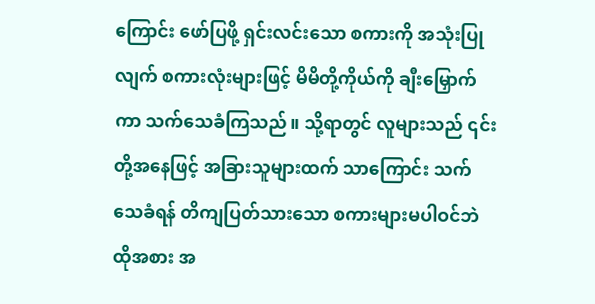ကြောင်း ဖော်ပြဖို့ ရှင်းလင်းသော စကားကို အသုံးပြုလျက် စကားလုံးများဖြင့် မိမိတို့ကိုယ်ကို ချီးမြှောက်ကာ သက်သေခံကြသည်။ သို့ရာတွင် လူများသည် ၎င်းတို့အနေဖြင့် အခြားသူများထက် သာကြောင်း သက်သေခံရန် တိကျပြတ်သားသော စကားများမပါဝင်ဘဲ ထိုအစား အ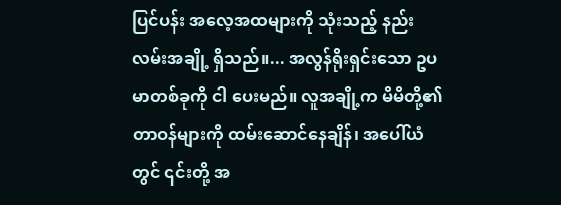ပြင်ပန်း အလေ့အထများကို သုံးသည့် နည်းလမ်းအချို့ ရှိသည်။... အလွန်ရိုးရှင်းသော ဥပမာတစ်ခုကို ငါ ပေးမည်။ လူအချို့က မိမိတို့၏ တာဝန်များကို ထမ်းဆောင်နေချိန်၊ အပေါ်ယံတွင် ၎င်းတို့ အ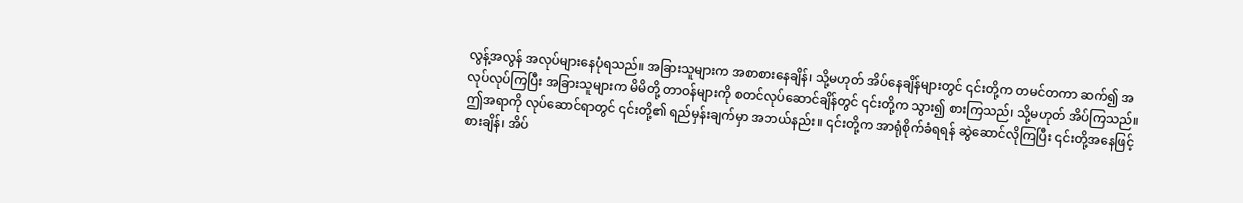လွန့်အလွန် အလုပ်များနေပုံရသည်။ အခြားသူများက အစာစားနေချိန်၊ သို့မဟုတ် အိပ်နေချိန်များတွင် ၎င်းတို့က တမင်တကာ ဆက်၍ အလုပ်လုပ်ကြပြီး အခြားသူများက မိမိတို့ တာဝန်များကို စတင်လုပ်ဆောင်ချိန်တွင် ၎င်းတို့က သွား၍ စားကြသည်၊ သို့မဟုတ် အိပ်ကြသည်။ ဤအရာကို လုပ်ဆောင်ရာတွင် ၎င်းတို့၏ ရည်မှန်းချက်မှာ အဘယ်နည်း။ ၎င်းတို့က အာရုံစိုက်ခံရရန် ဆွဲဆောင်လိုကြပြီး ၎င်းတို့အနေဖြင့် စားချိန်၊ အိပ်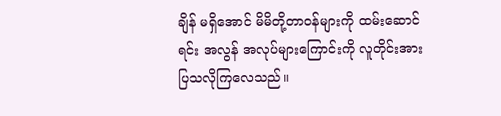ချိန် မရှိအောင် မိမိတို့တာဝန်များကို ထမ်းဆောင်ရင်း အလွန် အလုပ်များကြောင်းကို လူတိုင်းအား ပြသလိုကြလေသည်။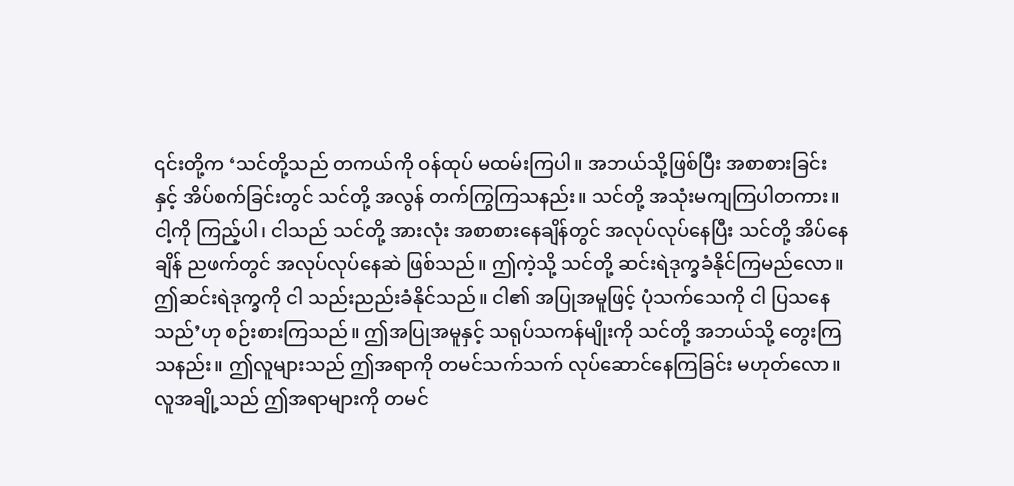၎င်းတို့က ‘သင်တို့သည် တကယ်ကို ဝန်ထုပ် မထမ်းကြပါ။ အဘယ်သို့ဖြစ်ပြီး အစာစားခြင်းနှင့် အိပ်စက်ခြင်းတွင် သင်တို့ အလွန် တက်ကြွကြသနည်း။ သင်တို့ အသုံးမကျကြပါတကား။ ငါ့ကို ကြည့်ပါ၊ ငါသည် သင်တို့ အားလုံး အစာစားနေချိန်တွင် အလုပ်လုပ်နေပြီး သင်တို့ အိပ်နေချိန် ညဖက်တွင် အလုပ်လုပ်နေဆဲ ဖြစ်သည်။ ဤကဲ့သို့ သင်တို့ ဆင်းရဲဒုက္ခခံနိုင်ကြမည်လော။ ဤဆင်းရဲဒုက္ခကို ငါ သည်းညည်းခံနိုင်သည်။ ငါ၏ အပြုအမူဖြင့် ပုံသက်သေကို ငါ ပြသနေသည်’ဟု စဉ်းစားကြသည်။ ဤအပြုအမူနှင့် သရုပ်သကန်မျိုးကို သင်တို့ အဘယ်သို့ တွေးကြသနည်း။ ဤလူများသည် ဤအရာကို တမင်သက်သက် လုပ်ဆောင်နေကြခြင်း မဟုတ်လော။ လူအချို့သည် ဤအရာများကို တမင်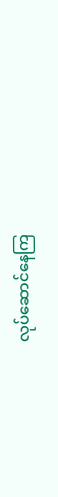လုပ်ဆောင်နေကြ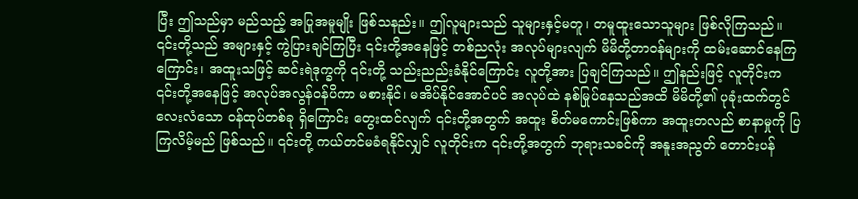ပြီး ဤသည်မှာ မည်သည့် အပြုအမူမျိုး ဖြစ်သနည်း။ ဤလူများသည် သူများနှင့်မတူ၊ တမူထူးသောသူများ ဖြစ်လိုကြသည်။ ၎င်းတို့သည် အများနှင့် ကွဲပြားချင်ကြပြီး ၎င်းတို့အနေဖြင့် တစ်ညလုံး အလုပ်များလျက် မိမိတို့တာဝန်များကို ထမ်းဆောင်နေကြကြောင်း၊ အထူးသဖြင့် ဆင်းရဲဒုက္ခကို ၎င်းတို့ သည်းညည်းခံနိုင်ကြောင်း လူတို့အား ပြချင်ကြသည်။ ဤနည်းဖြင့် လူတိုင်းက ၎င်းတို့အနေဖြင့် အလုပ်အလွန်ဝန်ပိကာ မစားနိုင်၊ မအိပ်နိုင်အောင်ပင် အလုပ်ထဲ နစ်မြုပ်နေသည်အထိ မိမိတို့၏ ပုခုံးထက်တွင် လေးလံသော ဝန်ထုပ်တစ်ခု ရှိကြောင်း တွေးထင်လျက် ၎င်းတို့အတွက် အထူး စိတ်မကောင်းဖြစ်ကာ အထူးတလည် စာနာမှုကို ပြကြလိမ့်မည် ဖြစ်သည်။ ၎င်းတို့ ကယ်တင်မခံရနိုင်လျှင် လူတိုင်းက ၎င်းတို့အတွက် ဘုရားသခင်ကို အနူးအညွတ် တောင်းပန်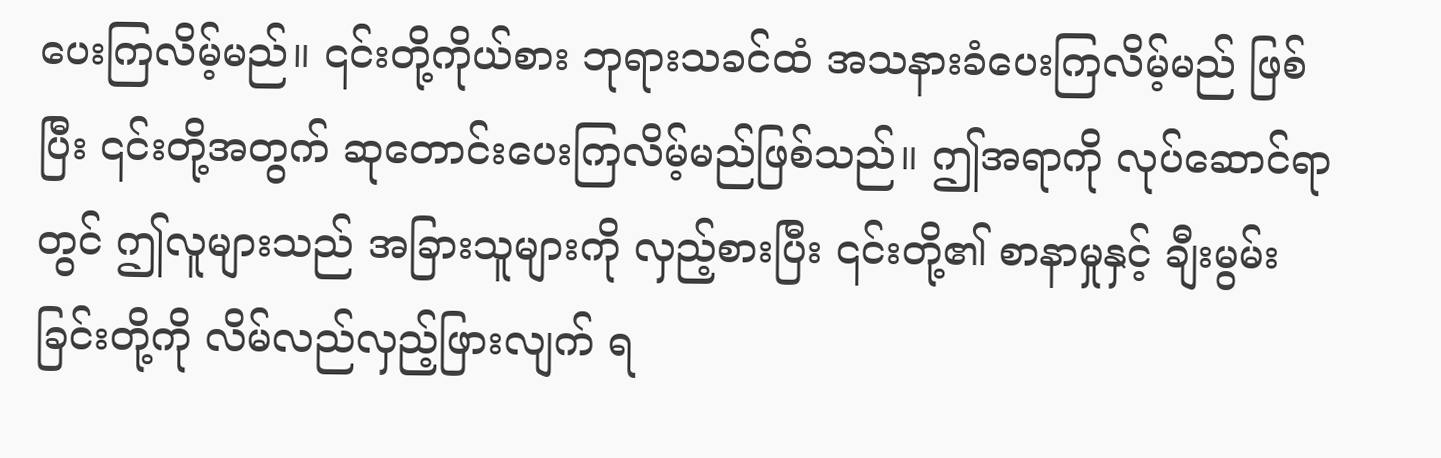ပေးကြလိမ့်မည်။ ၎င်းတို့ကိုယ်စား ဘုရားသခင်ထံ အသနားခံပေးကြလိမ့်မည် ဖြစ်ပြီး ၎င်းတို့အတွက် ဆုတောင်းပေးကြလိမ့်မည်ဖြစ်သည်။ ဤအရာကို လုပ်ဆောင်ရာတွင် ဤလူများသည် အခြားသူများကို လှည့်စားပြီး ၎င်းတို့၏ စာနာမှုနှင့် ချီးမွမ်းခြင်းတို့ကို လိမ်လည်လှည့်ဖြားလျက် ရ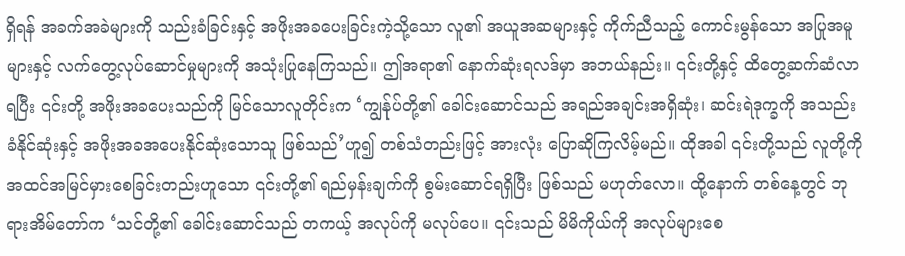ရှိရန် အခက်အခဲများကို သည်းခံခြင်းနှင့် အဖိုးအခပေးခြင်းကဲ့သို့သော လူ၏ အယူအဆများနှင့် ကိုက်ညီသည့် ကောင်းမွန်သော အပြုအမူများနှင့် လက်တွေ့လုပ်ဆောင်မှုများကို အသုံးပြုနေကြသည်။ ဤအရာ၏ နောက်ဆုံးရလဒ်မှာ အဘယ်နည်း။ ၎င်းတို့နှင့် ထိတွေ့ဆက်ဆံလာရပြီး ၎င်းတို့ အဖိုးအခပေးသည်ကို မြင်သောလူတိုင်းက ‘ကျွန်ုပ်တို့၏ ခေါင်းဆောင်သည် အရည်အချင်းအရှိဆုံး၊ ဆင်းရဲဒုက္ခကို အသည်းခံနိုင်ဆုံးနှင့် အဖိုးအခအပေးနိုင်ဆုံးသောသူ ဖြစ်သည်’ဟူ၍ တစ်သံတည်းဖြင့် အားလုံး ပြောဆိုကြလိမ့်မည်။ ထိုအခါ ၎င်းတို့သည် လူတို့ကို အထင်အမြင်မှားစေခြင်းတည်းဟူသော ၎င်းတို့၏ ရည်မှန်းချက်ကို စွမ်းဆောင်ရရှိပြီး ဖြစ်သည် မဟုတ်လော။ ထို့နောက် တစ်နေ့တွင် ဘုရားအိမ်တော်က ‘သင်တို့၏ ခေါင်းဆောင်သည် တကယ့် အလုပ်ကို မလုပ်ပေ။ ၎င်းသည် မိမိကိုယ်ကို အလုပ်များစေ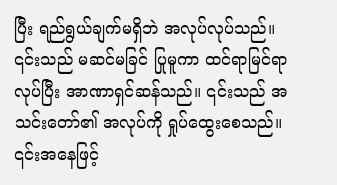ပြီး ရည်ရွယ်ချက်မရှိဘဲ အလုပ်လုပ်သည်။ ၎င်းသည် မဆင်မခြင် ပြုမူကာ ထင်ရာမြင်ရာလုပ်ပြီး အာဏာရှင်ဆန်သည်။ ၎င်းသည် အသင်းတော်၏ အလုပ်ကို ရှုပ်ထွေးစေသည်။ ၎င်းအနေဖြင့်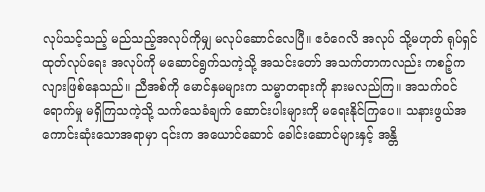လုပ်သင့်သည့် မည်သည့်အလုပ်ကိုမျှ မလုပ်ဆောင်လေပြီ။ ဧဝံဂေလိ အလုပ် သို့မဟုတ် ရုပ်ရှင်ထုတ်လုပ်ရေး အလုပ်ကို မဆောင်ရွက်သကဲ့သို့ အသင်းတော် အသက်တာကလည်း ကစဉ့်ကလျားဖြစ်နေသည်။ ညီအစ်ကို မောင်နှမများက သမ္မာတရားကို နားမလည်ကြ။ အသက်ဝင်ရောက်မှု မရှိကြသကဲ့သို့ သက်သေခံချက် ဆောင်းပါးများကို မရေးနိုင်ကြပေ။ သနားဖွယ်အကောင်းဆုံးသောအရာမှာ ၎င်းက အယောင်ဆောင် ခေါင်းဆောင်များနှင့် အန္တိ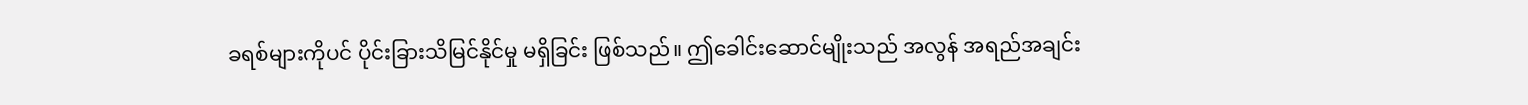ခရစ်များကိုပင် ပိုင်းခြားသိမြင်နိုင်မှု မရှိခြင်း ဖြစ်သည်။ ဤခေါင်းဆောင်မျိုးသည် အလွန် အရည်အချင်း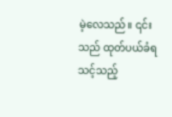မဲ့လေသည်။ ၎င်းသည် ထုတ်ပယ်ခံရသင့်သည့်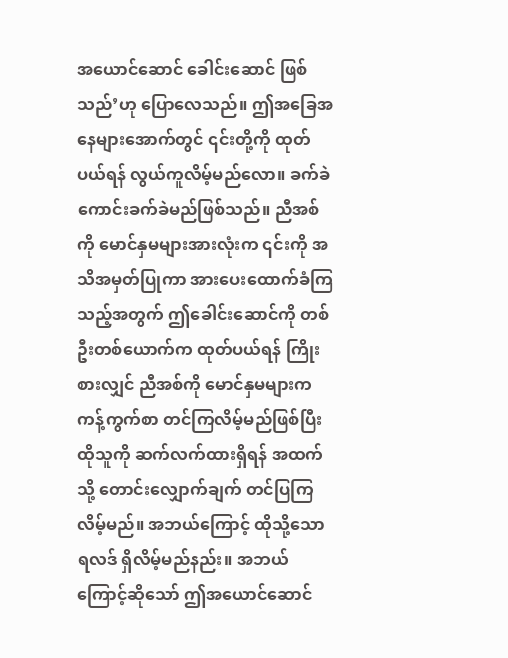အယောင်ဆောင် ခေါင်းဆောင် ဖြစ်သည်’ဟု ပြောလေသည်။ ဤအခြေအနေများအောက်တွင် ၎င်းတို့ကို ထုတ်ပယ်ရန် လွယ်ကူလိမ့်မည်လော။ ခက်ခဲကောင်းခက်ခဲမည်ဖြစ်သည်။ ညီအစ်ကို မောင်နှမများအားလုံးက ၎င်းကို အသိအမှတ်ပြုကာ အားပေးထောက်ခံကြသည့်အတွက် ဤခေါင်းဆောင်ကို တစ်ဦးတစ်ယောက်က ထုတ်ပယ်ရန် ကြိုးစားလျှင် ညီအစ်ကို မောင်နှမများက ကန့်ကွက်စာ တင်ကြလိမ့်မည်ဖြစ်ပြီး ထိုသူကို ဆက်လက်ထားရှိရန် အထက်သို့ တောင်းလျှောက်ချက် တင်ပြကြလိမ့်မည်။ အဘယ်ကြောင့် ထိုသို့သော ရလဒ် ရှိလိမ့်မည်နည်း။ အဘယ်ကြောင့်ဆိုသော် ဤအယောင်ဆောင်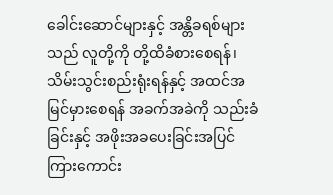ခေါင်းဆောင်များနှင့် အန္တိခရစ်များသည် လူတို့ကို တို့ထိခံစားစေရန်၊ သိမ်းသွင်းစည်းရုံးရန်နှင့် အထင်အမြင်မှားစေရန် အခက်အခဲကို သည်းခံခြင်းနှင့် အဖိုးအခပေးခြင်းအပြင် ကြားကောင်း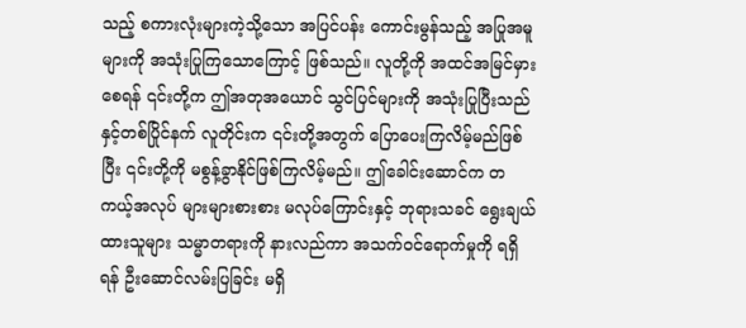သည့် စကားလုံးများကဲ့သို့သော အပြင်ပန်း ကောင်းမွန်သည့် အပြုအမူများကို အသုံးပြုကြသောကြောင့် ဖြစ်သည်။ လူတို့ကို အထင်အမြင်မှားစေရန် ၎င်းတို့က ဤအတုအယောင် သွင်ပြင်များကို အသုံးပြုပြီးသည်နှင့်တစ်ပြိုင်နက် လူတိုင်းက ၎င်းတို့အတွက် ပြောပေးကြလိမ့်မည်ဖြစ်ပြီး ၎င်းတို့ကို မစွန့်ခွာနိုင်ဖြစ်ကြလိမ့်မည်။ ဤခေါင်းဆောင်က တကယ့်အလုပ် များများစားစား မလုပ်ကြောင်းနှင့် ဘုရားသခင် ရွေးချယ်ထားသူများ သမ္မာတရားကို နားလည်ကာ အသက်ဝင်ရောက်မှုကို ရရှိရန် ဦးဆောင်လမ်းပြခြင်း မရှိ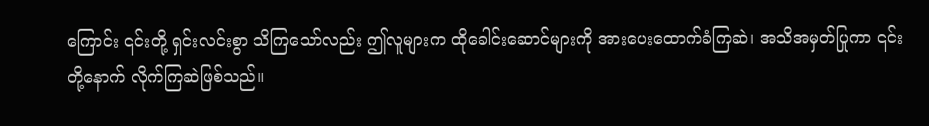ကြောင်း ၎င်းတို့ ရှင်းလင်းစွာ သိကြသော်လည်း ဤလူများက ထိုခေါင်းဆောင်များကို အားပေးထောက်ခံကြဆဲ၊ အသိအမှတ်ပြုကာ ၎င်းတို့နောက် လိုက်ကြဆဲဖြစ်သည်။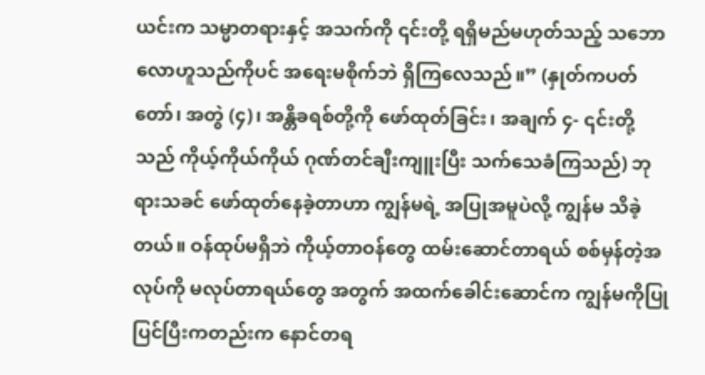ယင်းက သမ္မာတရားနှင့် အသက်ကို ၎င်းတို့ ရရှိမည်မဟုတ်သည့် သဘောလောဟူသည်ကိုပင် အရေးမစိုက်ဘဲ ရှိကြလေသည်။” (နှုတ်ကပတ်တော်၊ အတွဲ (၄)၊ အန္တိခရစ်တို့ကို ဖော်ထုတ်ခြင်း၊ အချက် ၄- ၎င်းတို့သည် ကိုယ့်ကိုယ်ကိုယ် ဂုဏ်တင်ချီးကျူးပြီး သက်သေခံကြသည်) ဘုရားသခင် ဖော်ထုတ်နေခဲ့တာဟာ ကျွန်မရဲ့ အပြုအမူပဲလို့ ကျွန်မ သိခဲ့တယ်။ ဝန်ထုပ်မရှိဘဲ ကိုယ့်တာဝန်တွေ ထမ်းဆောင်တာရယ် စစ်မှန်တဲ့အလုပ်ကို မလုပ်တာရယ်တွေ အတွက် အထက်ခေါင်းဆောင်က ကျွန်မကိုပြုပြင်ပြီးကတည်းက နောင်တရ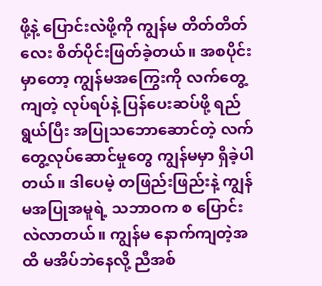ဖို့နဲ့ ပြောင်းလဲဖို့ကို ကျွန်မ တိတ်တိတ်လေး စိတ်ပိုင်းဖြတ်ခဲ့တယ်။ အစပိုင်းမှာတော့ ကျွန်မအကြွေးကို လက်တွေ့ကျတဲ့ လုပ်ရပ်နဲ့ ပြန်ပေးဆပ်ဖို့ ရည်ရွယ်ပြီး အပြုသဘောဆောင်တဲ့ လက်တွေ့လုပ်ဆောင်မှုတွေ ကျွန်မမှာ ရှိခဲ့ပါတယ်။ ဒါပေမဲ့ တဖြည်းဖြည်းနဲ့ ကျွန်မအပြုအမူရဲ့ သဘာဝက စ ပြောင်းလဲလာတယ်။ ကျွန်မ နောက်ကျတဲ့အထိ မအိပ်ဘဲနေလို့ ညီအစ်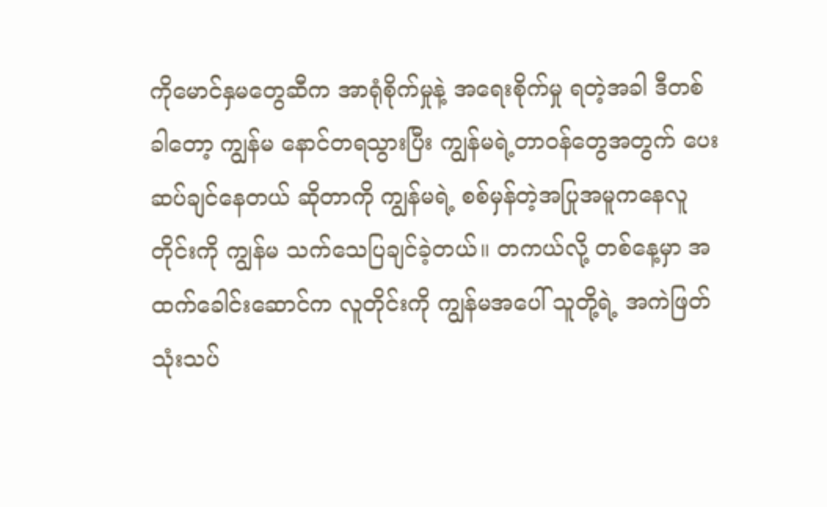ကိုမောင်နှမတွေဆီက အာရုံစိုက်မှုနဲ့ အရေးစိုက်မှု ရတဲ့အခါ ဒီတစ်ခါတော့ ကျွန်မ နောင်တရသွားပြီး ကျွန်မရဲ့တာဝန်တွေအတွက် ပေးဆပ်ချင်နေတယ် ဆိုတာကို ကျွန်မရဲ့ စစ်မှန်တဲ့အပြုအမူကနေလူတိုင်းကို ကျွန်မ သက်သေပြချင်ခဲ့တယ်။ တကယ်လို့ တစ်နေ့မှာ အထက်ခေါင်းဆောင်က လူတိုင်းကို ကျွန်မအပေါ် သူတို့ရဲ့ အကဲဖြတ်သုံးသပ်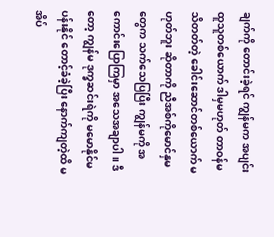ချက်ကို တောင်းခဲ့ရင် ကျွန်မက အပျင်းထူသူတစ်ယောက် ဒါမှမဟုတ် တာဝန်မသိတတ်တဲ့ ခေါင်းဆောင်တစ်ယောက် မဟုတ်ဘူး ဆိုတာကို ညီအစ်ကိုမောင်နှမတွေက သက်သေပြပြီး ကျွန်မကို အကောင်းပြောကြမှာ အသေအချာပါ။ ဒီတော့ ကျွန်မ ဒုက္ခဆင်းရဲကို မမောနိုင်မပန်းနိုင် တောင့်ခံခဲ့ပြီး နောက်ကျတဲ့ထိ မအိပ်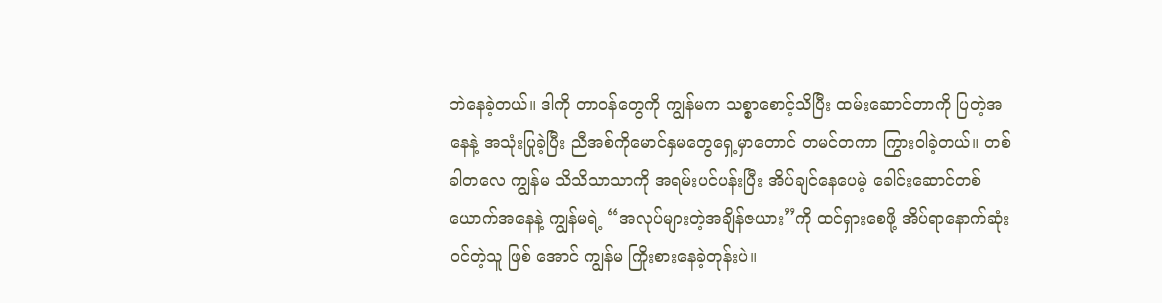ဘဲနေခဲ့တယ်။ ဒါကို တာဝန်တွေကို ကျွန်မက သစ္စာစောင့်သိပြီး ထမ်းဆောင်တာကို ပြတဲ့အနေနဲ့ အသုံးပြုခဲ့ပြီး ညီအစ်ကိုမောင်နှမတွေရှေ့မှာတောင် တမင်တကာ ကြွားဝါခဲ့တယ်။ တစ်ခါတလေ ကျွန်မ သိသိသာသာကို အရမ်းပင်ပန်းပြီး အိပ်ချင်နေပေမဲ့ ခေါင်းဆောင်တစ်ယောက်အနေနဲ့ ကျွန်မရဲ့ “အလုပ်များတဲ့အချိန်ဇယား”ကို ထင်ရှားစေဖို့ အိပ်ရာနောက်ဆုံးဝင်တဲ့သူ ဖြစ် အောင် ကျွန်မ ကြိုးစားနေခဲ့တုန်းပဲ။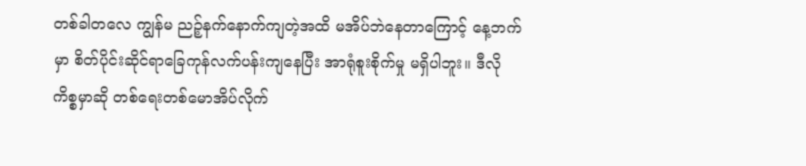တစ်ခါတလေ ကျွန်မ ညဉ့်နက်နောက်ကျတဲ့အထိ မအိပ်ဘဲနေတာကြောင့် နေ့ဘက်မှာ စိတ်ပိုင်းဆိုင်ရာခြေကုန်လက်ပန်းကျနေပြီး အာရုံစူးစိုက်မှု မရှိပါဘူး။ ဒီလိုကိစ္စမှာဆို တစ်ရေးတစ်မောအိပ်လိုက်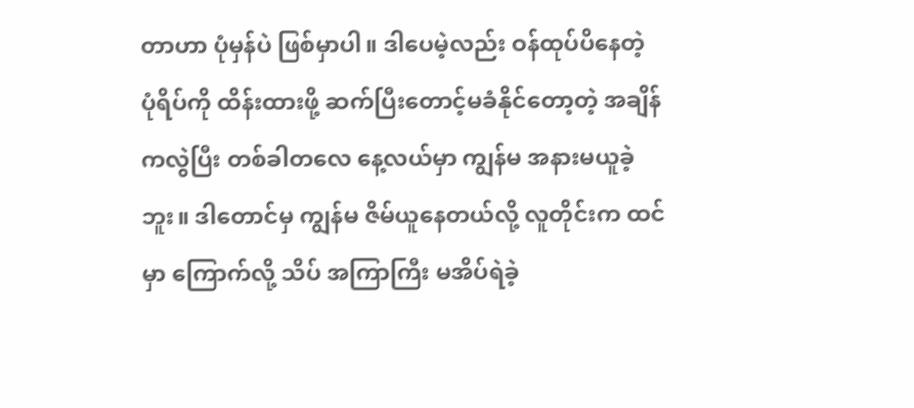တာဟာ ပုံမှန်ပဲ ဖြစ်မှာပါ။ ဒါပေမဲ့လည်း ဝန်ထုပ်ပိနေတဲ့ ပုံရိပ်ကို ထိန်းထားဖို့ ဆက်ပြီးတောင့်မခံနိုင်တော့တဲ့ အချိန်ကလွဲပြီး တစ်ခါတလေ နေ့လယ်မှာ ကျွန်မ အနားမယူခဲ့ဘူး။ ဒါတောင်မှ ကျွန်မ ဇိမ်ယူနေတယ်လို့ လူတိုင်းက ထင်မှာ ကြောက်လို့ သိပ် အကြာကြီး မအိပ်ရဲခဲ့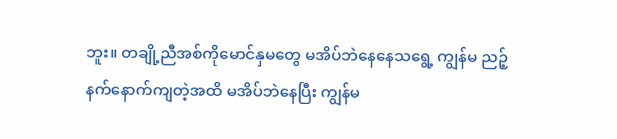ဘူး။ တချို့ညီအစ်ကိုမောင်နှမတွေ မအိပ်ဘဲနေနေသရွေ့ ကျွန်မ ညဉ့်နက်နောက်ကျတဲ့အထိ မအိပ်ဘဲနေပြီး ကျွန်မ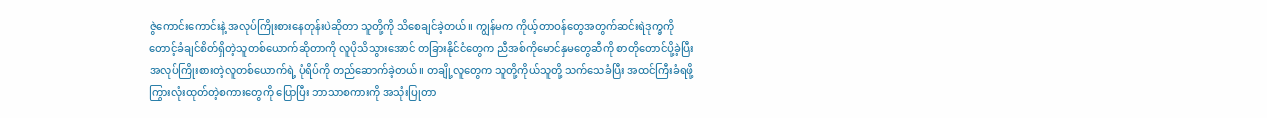ဇွဲကောင်းကောင်းနဲ့ အလုပ်ကြိုးစားနေတုန်းပဲဆိုတာ သူတို့ကို သိစေချင်ခဲ့တယ်။ ကျွန်မက ကိုယ့်တာဝန်တွေအတွက်ဆင်းရဲဒုက္ခကို တောင့်ခံချင်စိတ်ရှိတဲ့သူတစ်ယောက်ဆိုတာကို လူပိုသိသွားအောင် တခြားနိုင်ငံတွေက ညီအစ်ကိုမောင်နှမတွေဆီကို စာတိုတောင်ပို့ခဲ့ပြီး အလုပ်ကြိုးစားတဲ့လူတစ်ယောက်ရဲ့ ပုံရိပ်ကို တည်ဆောက်ခဲ့တယ်။ တချို့လူတွေက သူတို့ကိုယ်သူတို့ သက်သေခံပြီး အထင်ကြီးခံရဖို့ ကြွားလုံးထုတ်တဲ့စကားတွေကို ပြောပြီး ဘာသာစကားကို အသုံးပြုတာ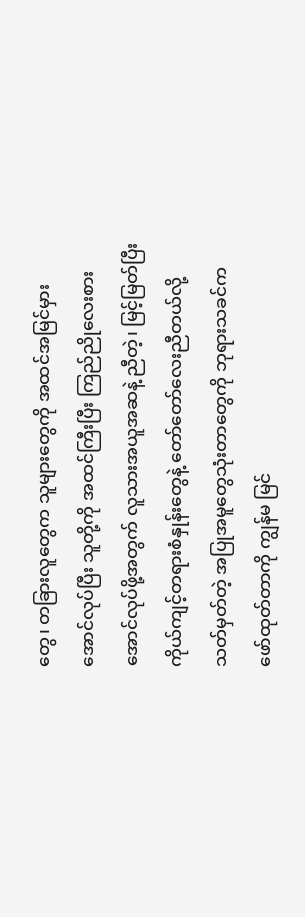တွေ၊ တခြားလူတွေက သူများတွေကို အထင်အမြင်မှားအောင်လုပ်ပြီး သူတို့ကို အထင်ကြီးပြီး ကြည်ညိုလေးစားအောင်လုပ်ဖို့အတွက် လူသားအယူအဆနဲ့ ညီတဲ့၊ မြင့်မြတ်ပြီးကိုယ်ကျင့်တရားစံနှုန်းတွေနဲ့ တော်တော်လေးညီတယ်လို့ သတ်မှတ်တဲ့ အပြုအမူတွေသုံးတာတွေကို ဘုရားသခင်က ဖော်ထုတ်တာကို ကျွန်မ မြင်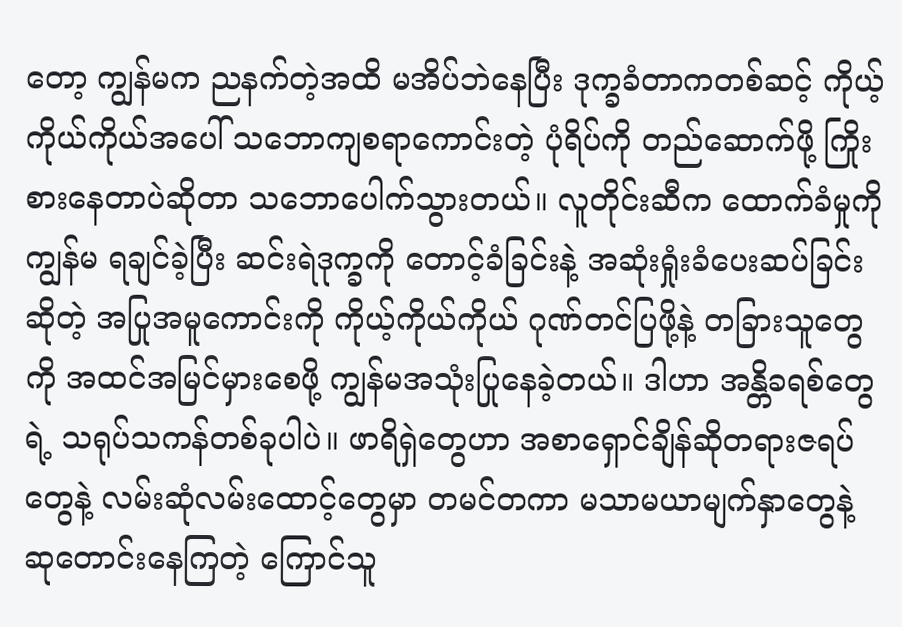တော့ ကျွန်မက ညနက်တဲ့အထိ မအိပ်ဘဲနေပြီး ဒုက္ခခံတာကတစ်ဆင့် ကိုယ့်ကိုယ်ကိုယ်အပေါ် သဘောကျစရာကောင်းတဲ့ ပုံရိပ်ကို တည်ဆောက်ဖို့ ကြိုးစားနေတာပဲဆိုတာ သဘောပေါက်သွားတယ်။ လူတိုင်းဆီက ထောက်ခံမှုကို ကျွန်မ ရချင်ခဲ့ပြီး ဆင်းရဲဒုက္ခကို တောင့်ခံခြင်းနဲ့ အဆုံးရှုံးခံပေးဆပ်ခြင်းဆိုတဲ့ အပြုအမူကောင်းကို ကိုယ့်ကိုယ်ကိုယ် ဂုဏ်တင်ပြဖို့နဲ့ တခြားသူတွေကို အထင်အမြင်မှားစေဖို့ ကျွန်မအသုံးပြုနေခဲ့တယ်။ ဒါဟာ အန္တိခရစ်တွေရဲ့ သရုပ်သကန်တစ်ခုပါပဲ။ ဖာရိရှဲတွေဟာ အစာရှောင်ချိန်ဆိုတရားဇရပ်တွေနဲ့ လမ်းဆုံလမ်းထောင့်တွေမှာ တမင်တကာ မသာမယာမျက်နှာတွေနဲ့ ဆုတောင်းနေကြတဲ့ ကြောင်သူ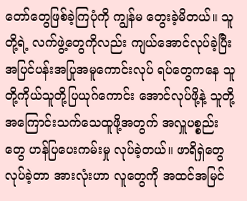တော်တွေဖြစ်ခဲ့ကြပုံကို ကျွန်မ တွေးခဲ့မိတယ်။ သူတို့ရဲ့ လက်ဖွဲ့တွေကိုလည်း ကျယ်အောင်လုပ်ခဲ့ပြီး အပြင်ပန်းအပြုအမူကောင်းလုပ် ရပ်တွေကနေ သူတို့ကိုယ်သူတို့ပြယုဂ်ကောင်း အောင်လုပ်ဖို့နဲ့ သူတို့အကြောင်းသက်သေထူဖို့အတွက် အလှူပစ္စည်းတွေ ဟန်ပြပေးကမ်းမှု လုပ်ခဲ့တယ်။ ဖာရိရှဲတွေ လုပ်ခဲ့တာ အားလုံးဟာ လူတွေကို အထင်အမြင်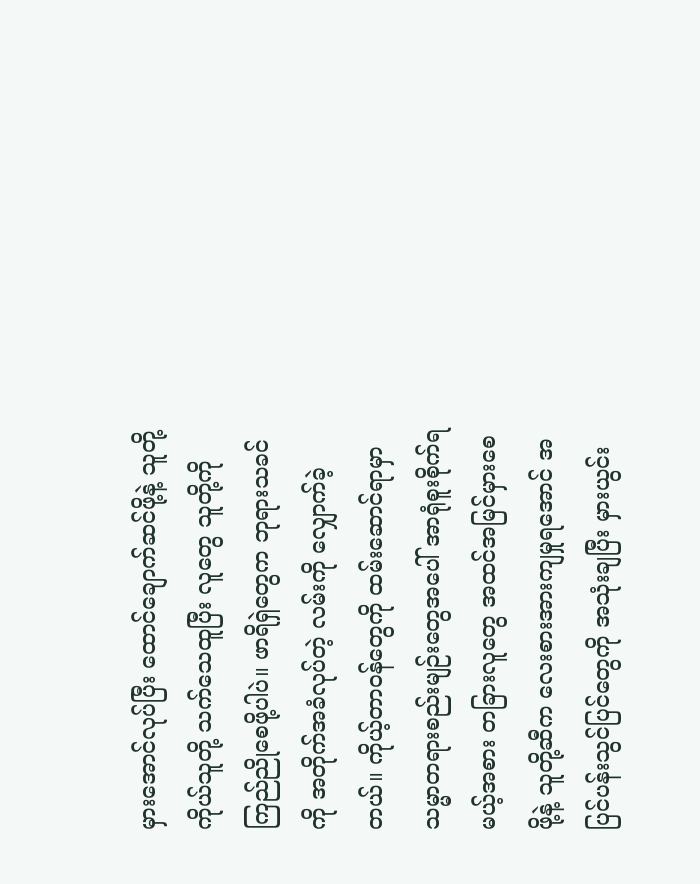မှားအောင်လုပ်ပြီး ထောင်ချောက်ဆင်ဖို့နဲ့ သူတို့ကိုယ်သူတို့ သက်သေထူပြီး လူတွေ သူတို့ကို ကြည်ညိုစေဖို့ပါပဲ။ ဖာရိရှဲတွေက ဘုရားသခင်ကို အတိုက်အခံလုပ်တဲ့ လမ်းကို လျှောက်ခဲ့တယ်။ ကိုယ့်တာဝန်တွေကို ထမ်းဆောင်ရာမှာ သမ္မာတရားစည်းမျဉ်းတွေအပေါ် အာရုံစူးစိုက်ရမယ့်အစား တခြားလူတွေ အထင်အမြင်မှားစေဖို့နဲ့ သူတို့ဆီက လေးစားအားကျမှုရအောင် အပြင်ပန်းသွင်ပြင်တွေကို အသုံးချပြီး မှားယွင်း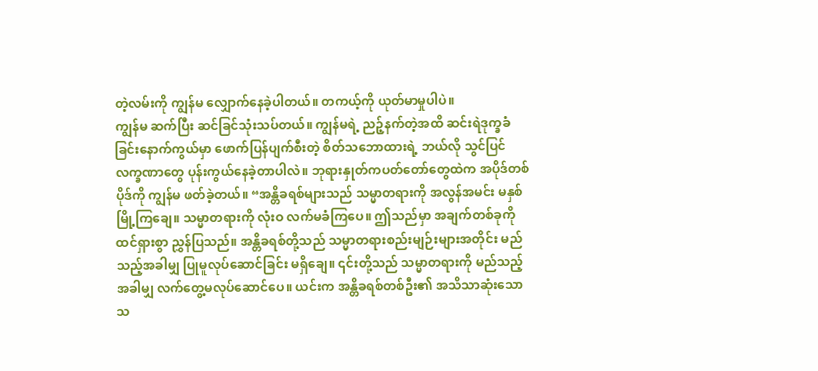တဲ့လမ်းကို ကျွန်မ လျှောက်နေခဲ့ပါတယ်။ တကယ့်ကို ယုတ်မာမှုပါပဲ။
ကျွန်မ ဆက်ပြီး ဆင်ခြင်သုံးသပ်တယ်။ ကျွန်မရဲ့ ညဉ့်နက်တဲ့အထိ ဆင်းရဲဒုက္ခခံခြင်းနောက်ကွယ်မှာ ဖောက်ပြန်ပျက်စီးတဲ့ စိတ်သဘောထားရဲ့ ဘယ်လို သွင်ပြင်လက္ခဏာတွေ ပုန်းကွယ်နေခဲ့တာပါလဲ။ ဘုရားနှုတ်ကပတ်တော်တွေထဲက အပိုဒ်တစ်ပိုဒ်ကို ကျွန်မ ဖတ်ခဲ့တယ်။ “အန္တိခရစ်များသည် သမ္မာတရားကို အလွန်အမင်း မနှစ်မြို့ကြချေ။ သမ္မာတရားကို လုံးဝ လက်မခံကြပေ။ ဤသည်မှာ အချက်တစ်ခုကို ထင်ရှားစွာ ညွှန်ပြသည်။ အန္တိခရစ်တို့သည် သမ္မာတရားစည်းမျဉ်းများအတိုင်း မည်သည့်အခါမျှ ပြုမူလုပ်ဆောင်ခြင်း မရှိချေ။ ၎င်းတို့သည် သမ္မာတရားကို မည်သည့်အခါမျှ လက်တွေ့မလုပ်ဆောင်ပေ။ ယင်းက အန္တိခရစ်တစ်ဦး၏ အသိသာဆုံးသော သ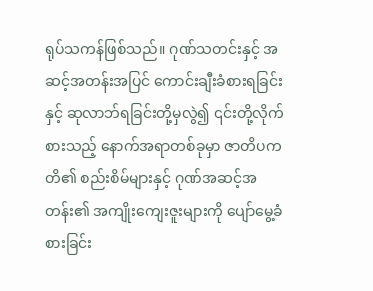ရုပ်သကန်ဖြစ်သည်။ ဂုဏ်သတင်းနှင့် အဆင့်အတန်းအပြင် ကောင်းချီးခံစားရခြင်းနှင့် ဆုလာဘ်ရခြင်းတို့မှလွဲ၍ ၎င်းတို့လိုက်စားသည့် နောက်အရာတစ်ခုမှာ ဇာတိပကတိ၏ စည်းစိမ်များနှင့် ဂုဏ်အဆင့်အတန်း၏ အကျိုးကျေးဇူးများကို ပျော်မွေ့ခံစားခြင်း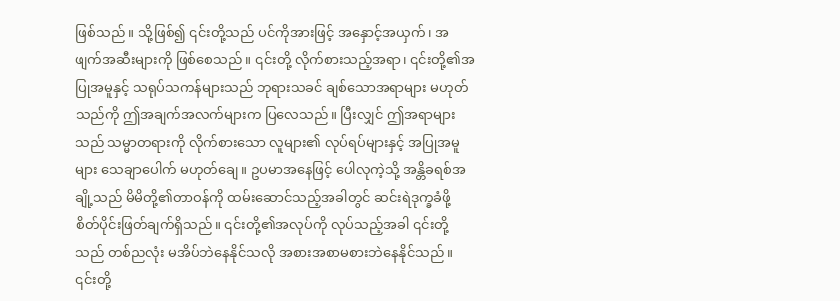ဖြစ်သည်။ သို့ဖြစ်၍ ၎င်းတို့သည် ပင်ကိုအားဖြင့် အနှောင့်အယှက်၊ အဖျက်အဆီးများကို ဖြစ်စေသည်။ ၎င်းတို့ လိုက်စားသည့်အရာ၊ ၎င်းတို့၏အပြုအမူနှင့် သရုပ်သကန်များသည် ဘုရားသခင် ချစ်သောအရာများ မဟုတ်သည်ကို ဤအချက်အလက်များက ပြလေသည်။ ပြီးလျှင် ဤအရာများသည် သမ္မာတရားကို လိုက်စားသော လူများ၏ လုပ်ရပ်များနှင့် အပြုအမူများ သေချာပေါက် မဟုတ်ချေ။ ဥပမာအနေဖြင့် ပေါလုကဲ့သို့ အန္တိခရစ်အချို့သည် မိမိတို့၏တာဝန်ကို ထမ်းဆောင်သည့်အခါတွင် ဆင်းရဲဒုက္ခခံဖို့ စိတ်ပိုင်းဖြတ်ချက်ရှိသည်။ ၎င်းတို့၏အလုပ်ကို လုပ်သည့်အခါ ၎င်းတို့သည် တစ်ညလုံး မအိပ်ဘဲနေနိုင်သလို အစားအစာမစားဘဲနေနိုင်သည်။ ၎င်းတို့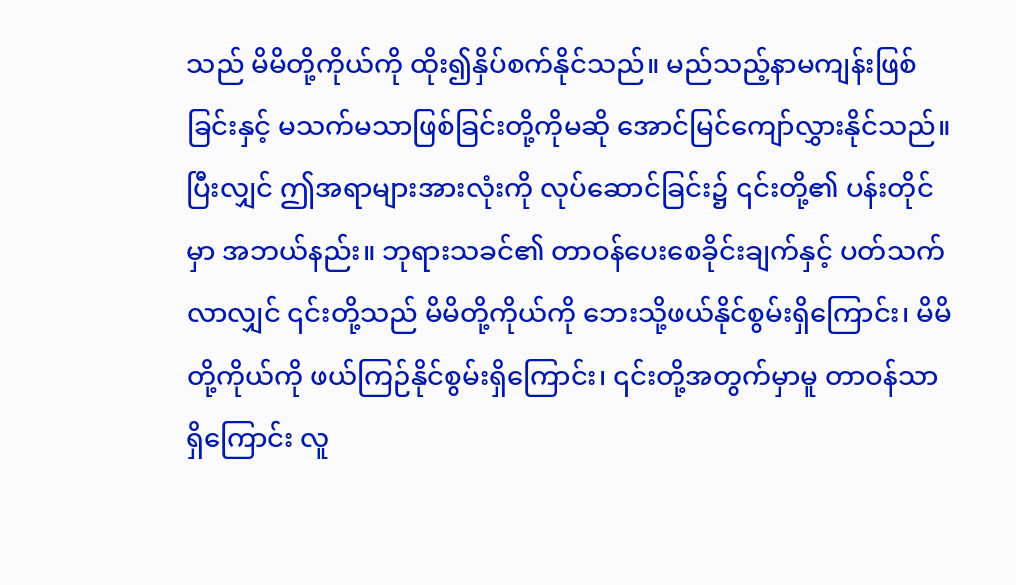သည် မိမိတို့ကိုယ်ကို ထိုး၍နှိပ်စက်နိုင်သည်။ မည်သည့်နာမကျန်းဖြစ်ခြင်းနှင့် မသက်မသာဖြစ်ခြင်းတို့ကိုမဆို အောင်မြင်ကျော်လွှားနိုင်သည်။ ပြီးလျှင် ဤအရာများအားလုံးကို လုပ်ဆောင်ခြင်း၌ ၎င်းတို့၏ ပန်းတိုင်မှာ အဘယ်နည်း။ ဘုရားသခင်၏ တာဝန်ပေးစေခိုင်းချက်နှင့် ပတ်သက်လာလျှင် ၎င်းတို့သည် မိမိတို့ကိုယ်ကို ဘေးသို့ဖယ်နိုင်စွမ်းရှိကြောင်း၊ မိမိတို့ကိုယ်ကို ဖယ်ကြဉ်နိုင်စွမ်းရှိကြောင်း၊ ၎င်းတို့အတွက်မှာမူ တာဝန်သာ ရှိကြောင်း လူ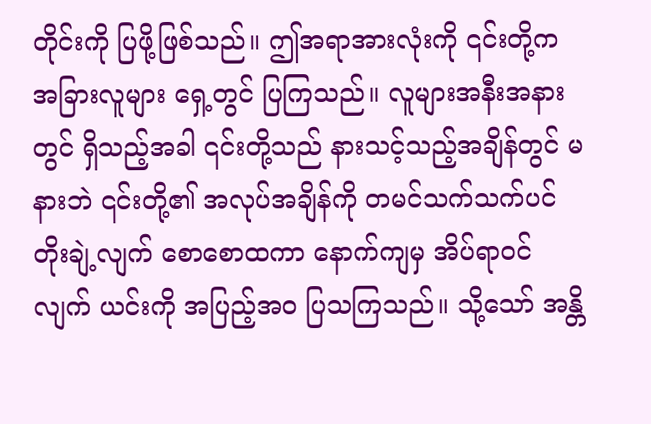တိုင်းကို ပြဖို့ဖြစ်သည်။ ဤအရာအားလုံးကို ၎င်းတို့က အခြားလူများ ရှေ့တွင် ပြကြသည်။ လူများအနီးအနားတွင် ရှိသည့်အခါ ၎င်းတို့သည် နားသင့်သည့်အချိန်တွင် မနားဘဲ ၎င်းတို့၏ အလုပ်အချိန်ကို တမင်သက်သက်ပင် တိုးချဲ့လျက် စောစောထကာ နောက်ကျမှ အိပ်ရာဝင်လျက် ယင်းကို အပြည့်အဝ ပြသကြသည်။ သို့သော် အန္တိ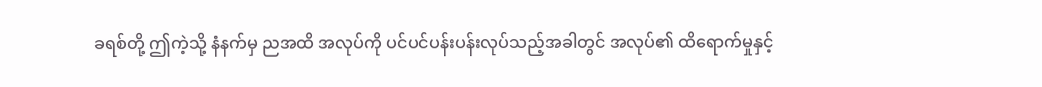ခရစ်တို့ ဤကဲ့သို့ နံနက်မှ ညအထိ အလုပ်ကို ပင်ပင်ပန်းပန်းလုပ်သည့်အခါတွင် အလုပ်၏ ထိရောက်မှုနှင့်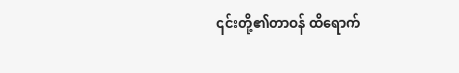၎င်းတို့၏တာဝန် ထိရောက်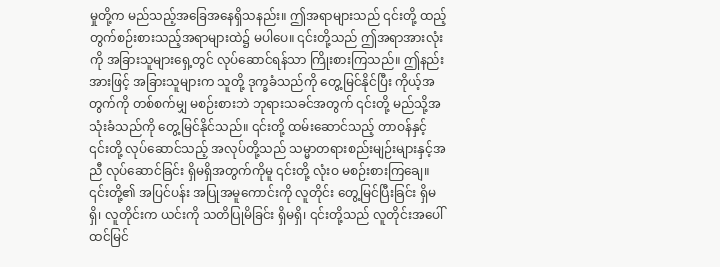မှုတို့က မည်သည့်အခြေအနေရှိသနည်း။ ဤအရာများသည် ၎င်းတို့ ထည့်တွက်စဉ်းစားသည့်အရာများထဲ၌ မပါပေ။ ၎င်းတို့သည် ဤအရာအားလုံးကို အခြားသူများရှေ့တွင် လုပ်ဆောင်ရန်သာ ကြိုးစားကြသည်။ ဤနည်းအားဖြင့် အခြားသူများက သူတို့ ဒုက္ခခံသည်ကို တွေ့မြင်နိုင်ပြီး ကိုယ့်အတွက်ကို တစ်စက်မျှ မစဉ်းစားဘဲ ဘုရားသခင်အတွက် ၎င်းတို့ မည်သို့အသုံးခံသည်ကို တွေ့မြင်နိုင်သည်။ ၎င်းတို့ ထမ်းဆောင်သည့် တာဝန်နှင့် ၎င်းတို့ လုပ်ဆောင်သည့် အလုပ်တို့သည် သမ္မာတရားစည်းမျဉ်းများနှင့်အညီ လုပ်ဆောင်ခြင်း ရှိမရှိအတွက်ကိုမူ ၎င်းတို့ လုံးဝ မစဉ်းစားကြချေ။ ၎င်းတို့၏ အပြင်ပန်း အပြုအမူကောင်းကို လူတိုင်း တွေ့မြင်ပြီးခြင်း ရှိမရှိ၊ လူတိုင်းက ယင်းကို သတိပြုမိခြင်း ရှိမရှိ၊ ၎င်းတို့သည် လူတိုင်းအပေါ် ထင်မြင်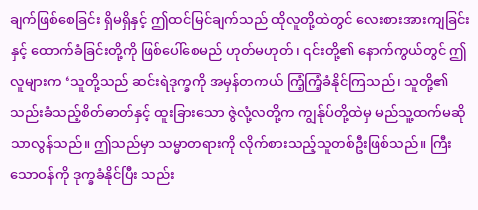ချက်ဖြစ်စေခြင်း ရှိမရှိနှင့် ဤထင်မြင်ချက်သည် ထိုလူတို့ထဲတွင် လေးစားအားကျခြင်းနှင့် ထောက်ခံခြင်းတို့ကို ဖြစ်ပေါ်စေမည် ဟုတ်မဟုတ်၊ ၎င်းတို့၏ နောက်ကွယ်တွင် ဤလူများက ‘သူတို့သည် ဆင်းရဲဒုက္ခကို အမှန်တကယ် ကြံ့ကြံ့ခံနိုင်ကြသည်၊ သူတို့၏ သည်းခံသည့်စိတ်ဓာတ်နှင့် ထူးခြားသော ဇွဲလုံ့လတို့က ကျွန်ုပ်တို့ထဲမှ မည်သူ့ထက်မဆို သာလွန်သည်။ ဤသည်မှာ သမ္မာတရားကို လိုက်စားသည့်သူတစ်ဦးဖြစ်သည်။ ကြီးသောဝန်ကို ဒုက္ခခံနိုင်ပြီး သည်း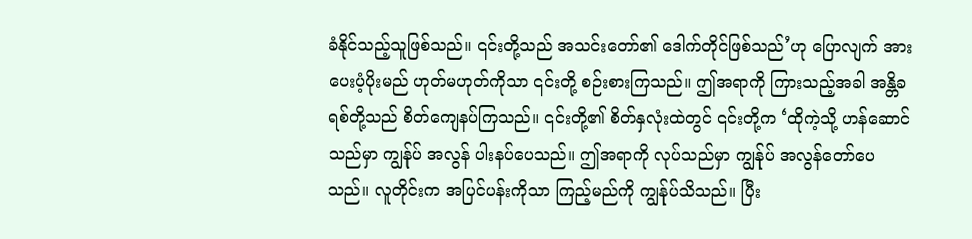ခံနိုင်သည့်သူဖြစ်သည်။ ၎င်းတို့သည် အသင်းတော်၏ ဒေါက်တိုင်ဖြစ်သည်’ဟု ပြောလျက် အားပေးပံ့ပိုးမည် ဟုတ်မဟုတ်ကိုသာ ၎င်းတို့ စဉ်းစားကြသည်။ ဤအရာကို ကြားသည့်အခါ အန္တိခရစ်တို့သည် စိတ်ကျေနပ်ကြသည်။ ၎င်းတို့၏ စိတ်နှလုံးထဲတွင် ၎င်းတို့က ‘ထိုကဲ့သို့ ဟန်ဆောင်သည်မှာ ကျွန်ုပ် အလွန် ပါးနပ်ပေသည်။ ဤအရာကို လုပ်သည်မှာ ကျွန်ုပ် အလွန်တော်ပေသည်။ လူတိုင်းက အပြင်ပန်းကိုသာ ကြည့်မည်ကို ကျွန်ုပ်သိသည်။ ပြီး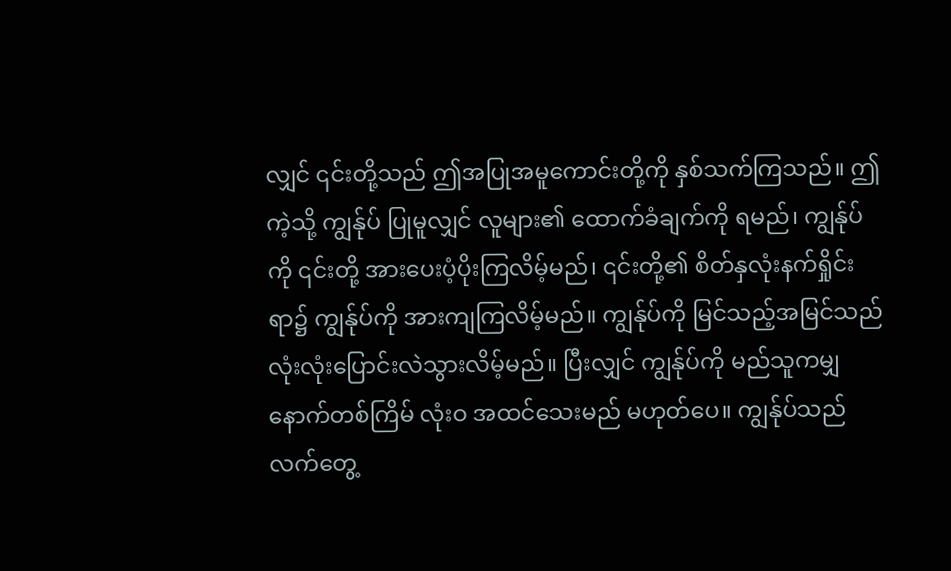လျှင် ၎င်းတို့သည် ဤအပြုအမူကောင်းတို့ကို နှစ်သက်ကြသည်။ ဤကဲ့သို့ ကျွန်ုပ် ပြုမူလျှင် လူများ၏ ထောက်ခံချက်ကို ရမည်၊ ကျွန်ုပ်ကို ၎င်းတို့ အားပေးပံ့ပိုးကြလိမ့်မည်၊ ၎င်းတို့၏ စိတ်နှလုံးနက်ရှိုင်းရာ၌ ကျွန်ုပ်ကို အားကျကြလိမ့်မည်။ ကျွန်ုပ်ကို မြင်သည့်အမြင်သည် လုံးလုံးပြောင်းလဲသွားလိမ့်မည်။ ပြီးလျှင် ကျွန်ုပ်ကို မည်သူကမျှ နောက်တစ်ကြိမ် လုံးဝ အထင်သေးမည် မဟုတ်ပေ။ ကျွန်ုပ်သည် လက်တွေ့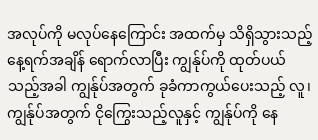အလုပ်ကို မလုပ်နေကြောင်း အထက်မှ သိရှိသွားသည့် နေ့ရက်အချိန် ရောက်လာပြီး ကျွန်ုပ်ကို ထုတ်ပယ်သည့်အခါ ကျွန်ုပ်အတွက် ခုခံကာကွယ်ပေးသည့် လူ၊ ကျွန်ုပ်အတွက် ငိုကြွေးသည့်လူနှင့် ကျွန်ုပ်ကို နေ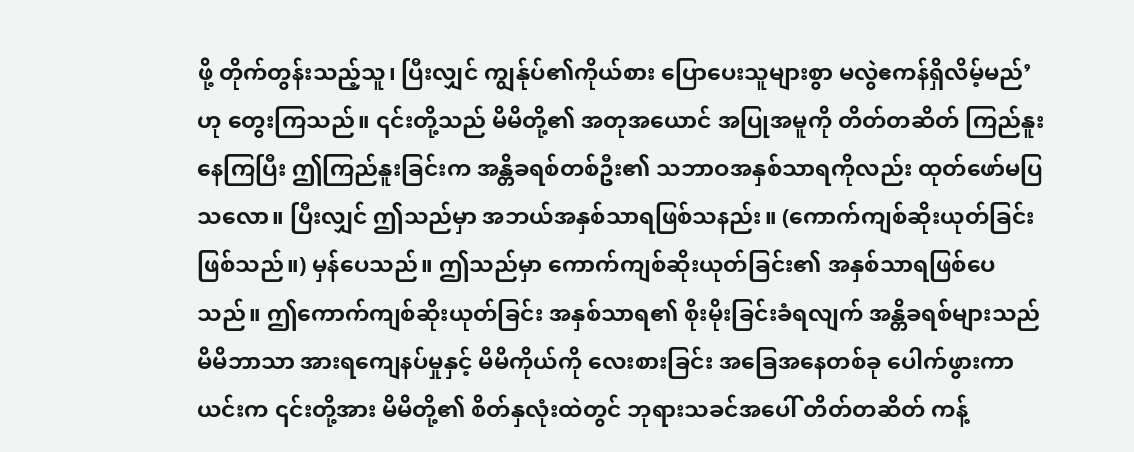ဖို့ တိုက်တွန်းသည့်သူ၊ ပြီးလျှင် ကျွန်ုပ်၏ကိုယ်စား ပြောပေးသူများစွာ မလွဲဧကန်ရှိလိမ့်မည်’ ဟု တွေးကြသည်။ ၎င်းတို့သည် မိမိတို့၏ အတုအယောင် အပြုအမူကို တိတ်တဆိတ် ကြည်နူးနေကြပြီး ဤကြည်နူးခြင်းက အန္တိခရစ်တစ်ဦး၏ သဘာဝအနှစ်သာရကိုလည်း ထုတ်ဖော်မပြသလော။ ပြီးလျှင် ဤသည်မှာ အဘယ်အနှစ်သာရဖြစ်သနည်း။ (ကောက်ကျစ်ဆိုးယုတ်ခြင်း ဖြစ်သည်။) မှန်ပေသည်။ ဤသည်မှာ ကောက်ကျစ်ဆိုးယုတ်ခြင်း၏ အနှစ်သာရဖြစ်ပေသည်။ ဤကောက်ကျစ်ဆိုးယုတ်ခြင်း အနှစ်သာရ၏ စိုးမိုးခြင်းခံရလျက် အန္တိခရစ်များသည် မိမိဘာသာ အားရကျေနပ်မှုနှင့် မိမိကိုယ်ကို လေးစားခြင်း အခြေအနေတစ်ခု ပေါက်ဖွားကာ ယင်းက ၎င်းတို့အား မိမိတို့၏ စိတ်နှလုံးထဲတွင် ဘုရားသခင်အပေါ် တိတ်တဆိတ် ကန့်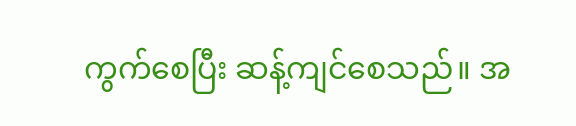ကွက်စေပြီး ဆန့်ကျင်စေသည်။ အ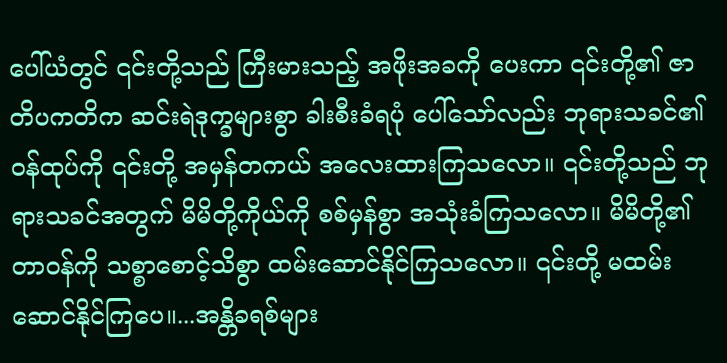ပေါ်ယံတွင် ၎င်းတို့သည် ကြီးမားသည့် အဖိုးအခကို ပေးကာ ၎င်းတို့၏ ဇာတိပကတိက ဆင်းရဲဒုက္ခများစွာ ခါးစီးခံရပုံ ပေါ်သော်လည်း ဘုရားသခင်၏ ဝန်ထုပ်ကို ၎င်းတို့ အမှန်တကယ် အလေးထားကြသလော။ ၎င်းတို့သည် ဘုရားသခင်အတွက် မိမိတို့ကိုယ်ကို စစ်မှန်စွာ အသုံးခံကြသလော။ မိမိတို့၏တာဝန်ကို သစ္စာစောင့်သိစွာ ထမ်းဆောင်နိုင်ကြသလော။ ၎င်းတို့ မထမ်းဆောင်နိုင်ကြပေ။...အန္တိခရစ်များ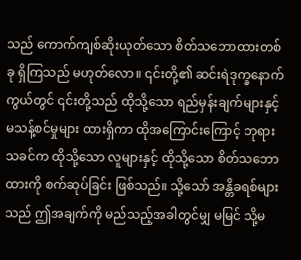သည် ကောက်ကျစ်ဆိုးယုတ်သော စိတ်သဘောထားတစ်ခု ရှိကြသည် မဟုတ်လော။ ၎င်းတို့၏ ဆင်းရဲဒုက္ခနောက်ကွယ်တွင် ၎င်းတို့သည် ထိုသို့သော ရည်မှန်းချက်များနှင့် မသန့်စင်မှုများ ထားရှိကာ ထိုအကြောင်းကြောင့် ဘုရားသခင်က ထိုသို့သော လူများနှင့် ထိုသို့သော စိတ်သဘောထားကို စက်ဆုပ်ခြင်း ဖြစ်သည်။ သို့သော် အန္တိခရစ်များသည် ဤအချက်ကို မည်သည့်အခါတွင်မျှ မမြင် သို့မ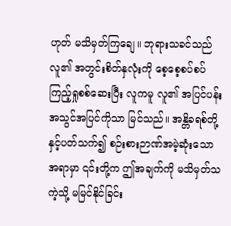ဟုတ် မသိမှတ်ကြချေ။ ဘုရားသခင်သည် လူ၏ အတွင်းစိတ်နှလုံးကို စေ့စေ့စပ်စပ် ကြည့်ရှုစစ်ဆေးပြီး လူကမူ လူ၏ အပြင်ပန်း အသွင်အပြင်ကိုသာ မြင်သည်။ အန္တိခရစ်တို့နှင့်ပတ်သက်၍ စဉ်းစားဉာဏ်အမဲ့ဆုံးသောအရာမှာ ၎င်းတို့က ဤအချက်ကို မသိမှတ်သကဲ့သို့ မမြင်နိုင်ခြင်း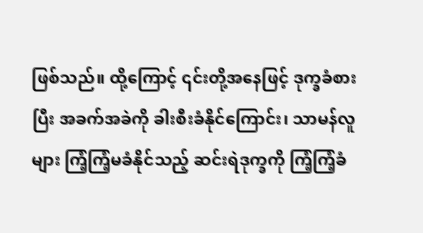ဖြစ်သည်။ ထို့ကြောင့် ၎င်းတို့အနေဖြင့် ဒုက္ခခံစားပြီး အခက်အခဲကို ခါးစီးခံနိုင်ကြောင်း၊ သာမန်လူများ ကြံ့ကြံ့မခံနိုင်သည့် ဆင်းရဲဒုက္ခကို ကြံ့ကြံ့ခံ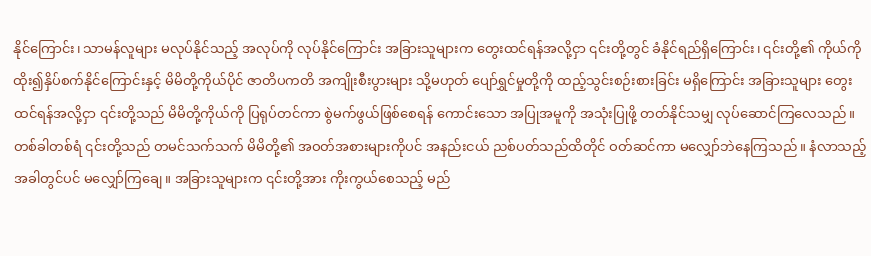နိုင်ကြောင်း၊ သာမန်လူများ မလုပ်နိုင်သည့် အလုပ်ကို လုပ်နိုင်ကြောင်း အခြားသူများက တွေးထင်ရန်အလို့ငှာ ၎င်းတို့တွင် ခံနိုင်ရည်ရှိကြောင်း၊ ၎င်းတို့၏ ကိုယ်ကိုထိုး၍နှိပ်စက်နိုင်ကြောင်းနှင့် မိမိတို့ကိုယ်ပိုင် ဇာတိပကတိ အကျိုးစီးပွားများ သို့မဟုတ် ပျော်ရွှင်မှုတို့ကို ထည့်သွင်းစဉ်းစားခြင်း မရှိကြောင်း အခြားသူများ တွေးထင်ရန်အလို့ငှာ ၎င်းတို့သည် မိမိတို့ကိုယ်ကို ပြရုပ်တင်ကာ စွဲမက်ဖွယ်ဖြစ်စေရန် ကောင်းသော အပြုအမူကို အသုံးပြုဖို့ တတ်နိုင်သမျှ လုပ်ဆောင်ကြလေသည်။ တစ်ခါတစ်ရံ ၎င်းတို့သည် တမင်သက်သက် မိမိတို့၏ အဝတ်အစားများကိုပင် အနည်းငယ် ညစ်ပတ်သည်ထိတိုင် ဝတ်ဆင်ကာ မလျှော်ဘဲနေကြသည်။ နံလာသည့်အခါတွင်ပင် မလျှော်ကြချေ။ အခြားသူများက ၎င်းတို့အား ကိုးကွယ်စေသည့် မည်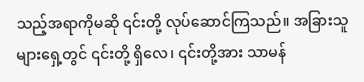သည့်အရာကိုမဆို ၎င်းတို့ လုပ်ဆောင်ကြသည်။ အခြားသူများရှေ့တွင် ၎င်းတို့ ရှိလေ၊ ၎င်းတို့အား သာမန်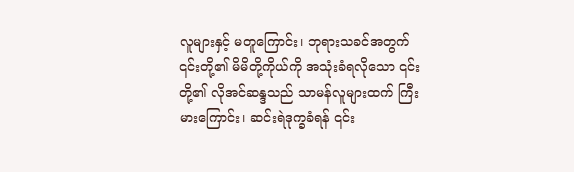လူများနှင့် မတူကြောင်း၊ ဘုရားသခင်အတွက် ၎င်းတို့၏ မိမိတို့ကိုယ်ကို အသုံးခံရလိုသော ၎င်းတို့၏ လိုအင်ဆန္ဒသည် သာမန်လူများထက် ကြီးမားကြောင်း၊ ဆင်းရဲဒုက္ခခံရန် ၎င်း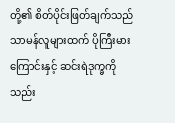တို့၏ စိတ်ပိုင်းဖြတ်ချက်သည် သာမန်လူများထက် ပိုကြီးမားကြောင်းနှင့် ဆင်းရဲဒုက္ခကို သည်း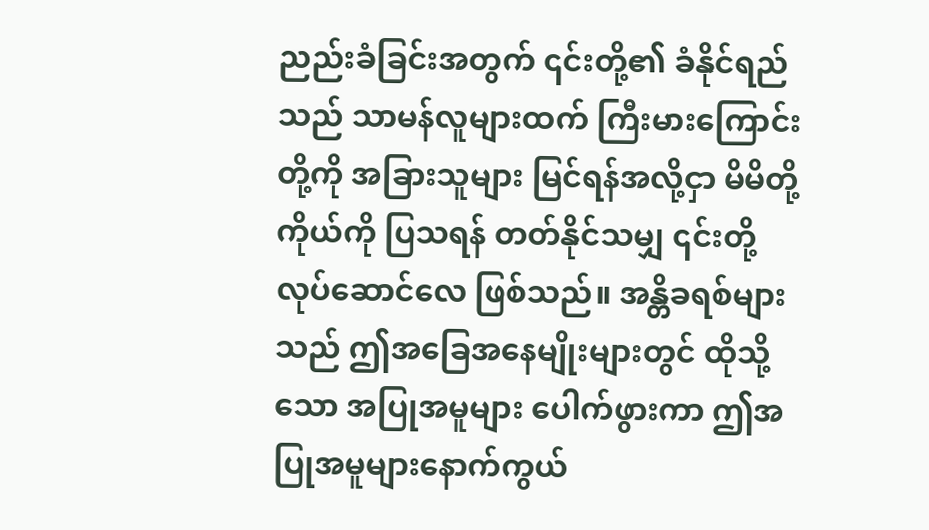ညည်းခံခြင်းအတွက် ၎င်းတို့၏ ခံနိုင်ရည်သည် သာမန်လူများထက် ကြီးမားကြောင်းတို့ကို အခြားသူများ မြင်ရန်အလို့ငှာ မိမိတို့ကိုယ်ကို ပြသရန် တတ်နိုင်သမျှ ၎င်းတို့ လုပ်ဆောင်လေ ဖြစ်သည်။ အန္တိခရစ်များသည် ဤအခြေအနေမျိုးများတွင် ထိုသို့သော အပြုအမူများ ပေါက်ဖွားကာ ဤအပြုအမူများနောက်ကွယ်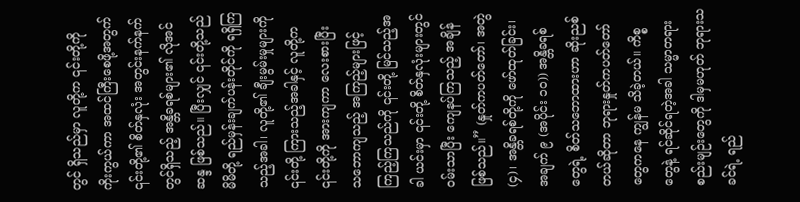တွင် ရှိသည်မှာ လူတို့က ၎င်းတို့ကို ကိုးကွယ်ကာ အထင်ကြီးစေဖို့အတွက် ၎င်းတို့၏ စိတ်နှလုံး အတွင်းနက်နက်တွင်ရှိသည့် အန္တိခရစ်များ၏ လိုအင်ဆန္ဒ ဖြစ်သည်။ ပြီးလျှင် ၎င်းတို့သည် မိမိတို့ ရည်မှန်းချက်ပန်းတိုင်ကို ရရှိကြသည့်အခါ၊ လူတို့၏ ချီးမွမ်းမှုများကို ၎င်းတို့ ကြားသည့်အခါနှင့် လူတို့က ၎င်းတို့ကို အားကျကာ လေးစားပြီး သဘောကျသည့် အကြည့်များဖြင့် ကြည့်ကြသည်ကို ၎င်းတို့ မြင်သည့်အခါ ယင်းမှာ ၎င်းတို့ စိတ်နှလုံးများတွင် ဝမ်းသာပြီး ကျေနပ်ကြသည့် အချိန်ဖြစ်သည်။” (နှုတ်ကပတ်တော်၊ အတွဲ (၄)၊ အန္တိခရစ်တို့ကို ဖော်ထုတ်ခြင်း၊ အချက် ၉ (အပိုင်း ၁၀)) အန္တိခရစ်တွေရဲ့ စိတ်သဘောထားဟာ ဆိုးညစ်တယ်ဆိုတာ ဘုရားနှုတ်ကပတ်တော်တွေကနေ ကျွန်မ သိခဲ့တယ်။ ကိစ္စတွေနဲ့ ရင်ဆိုင်ရတဲ့အခါ သမ္မာတရားစည်းမျဉ်းတွေကို ဒါမှမဟုတ် ဘုရားသခင်ရဲ့ ရည်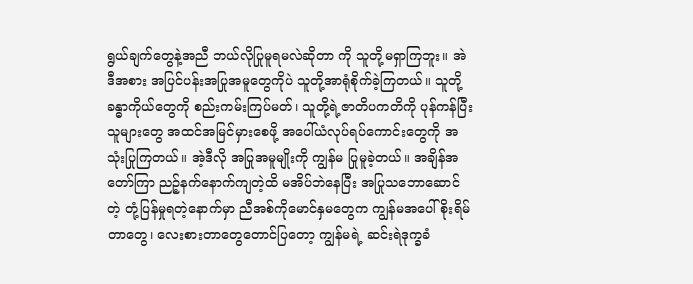ရွယ်ချက်တွေနဲ့အညီ ဘယ်လိုပြုမူရမလဲဆိုတာ ကို သူတို့မရှာကြဘူး။ အဲဒီအစား အပြင်ပန်းအပြုအမူတွေကိုပဲ သူတို့အာရုံစိုက်ခဲ့ကြတယ်။ သူတို့ခန္ဓာကိုယ်တွေကို စည်းကမ်းကြပ်မတ်၊ သူတို့ရဲ့ဇာတိပကတိကို ပုန်ကန်ပြီး သူများတွေ အထင်အမြင်မှားစေဖို့ အပေါ်ယံလုပ်ရပ်ကောင်းတွေကို အသုံးပြုကြတယ်။ အဲ့ဒီလို အပြုအမူမျိုးကို ကျွန်မ ပြုမူခဲ့တယ်။ အချိန်အတော်ကြာ ညဉ့်နက်နောက်ကျတဲ့ထိ မအိပ်ဘဲနေပြီး အပြုသဘောဆောင်တဲ့ တုံ့ပြန်မှုရတဲ့နောက်မှာ ညီအစ်ကိုမောင်နှမတွေက ကျွန်မအပေါ် စိုးရိမ်တာတွေ၊ လေးစားတာတွေတောင်ပြတော့ ကျွန်မရဲ့ ဆင်းရဲဒုက္ခခံ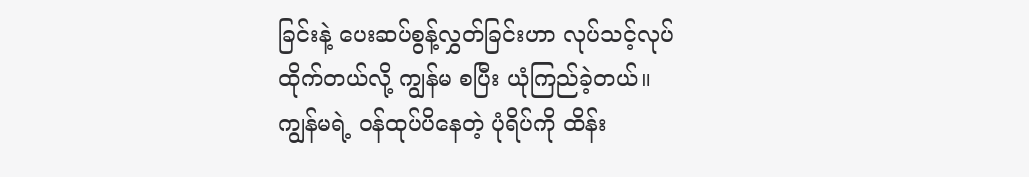ခြင်းနဲ့ ပေးဆပ်စွန့်လွှတ်ခြင်းဟာ လုပ်သင့်လုပ်ထိုက်တယ်လို့ ကျွန်မ စပြီး ယုံကြည်ခဲ့တယ်။ ကျွန်မရဲ့ ဝန်ထုပ်ပိနေတဲ့ ပုံရိပ်ကို ထိန်း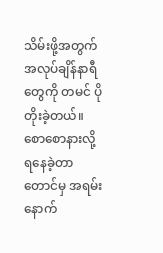သိမ်းဖို့အတွက်အလုပ်ချိန်နာရီတွေကို တမင် ပိုတိုးခဲ့တယ်။ စောစောနားလို့ ရနေခဲ့တာတောင်မှ အရမ်းနောက်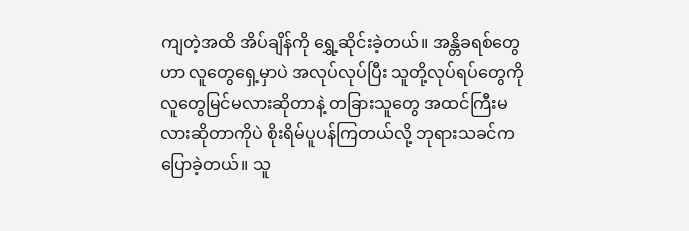ကျတဲ့အထိ အိပ်ချိန်ကို ရွှေ့ဆိုင်းခဲ့တယ်။ အန္တိခရစ်တွေဟာ လူတွေရှေ့မှာပဲ အလုပ်လုပ်ပြီး သူတို့လုပ်ရပ်တွေကို လူတွေမြင်မလားဆိုတာနဲ့ တခြားသူတွေ အထင်ကြီးမလားဆိုတာကိုပဲ စိုးရိမ်ပူပန်ကြတယ်လို့ ဘုရားသခင်က ပြောခဲ့တယ်။ သူ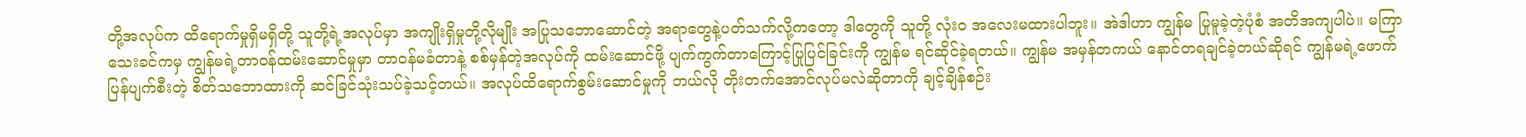တို့အလုပ်က ထိရောက်မှုရှိမရှိတို့ သူတို့ရဲ့အလုပ်မှာ အကျိုးရှိမှုတို့လိုမျိုး အပြုသဘောဆောင်တဲ့ အရာတွေနဲ့ပတ်သက်လို့ကတော့ ဒါတွေကို သူတို့ လုံးဝ အလေးမထားပါဘူး။ အဲဒါဟာ ကျွန်မ ပြုမူခဲ့တဲ့ပုံစံ အတိအကျပါပဲ။ မကြာသေးခင်ကမှ ကျွန်မရဲ့တာဝန်ထမ်းဆောင်မှုမှာ တာဝန်မခံတာနဲ့ စစ်မှန်တဲ့အလုပ်ကို ထမ်းဆောင်ဖို့ ပျက်ကွက်တာကြောင့်ပြုပြင်ခြင်းကို ကျွန်မ ရင်ဆိုင်ခဲ့ရတယ်။ ကျွန်မ အမှန်တကယ် နောင်တရချင်ခဲ့တယ်ဆိုရင် ကျွန်မရဲ့ဖောက်ပြန်ပျက်စီးတဲ့ စိတ်သဘောထားကို ဆင်ခြင်သုံးသပ်ခဲ့သင့်တယ်။ အလုပ်ထိရောက်စွမ်းဆောင်မှုကို ဘယ်လို တိုးတက်အောင်လုပ်မလဲဆိုတာကို ချင့်ချိန်စဉ်း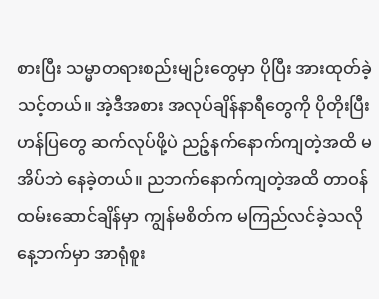စားပြီး သမ္မာတရားစည်းမျဉ်းတွေမှာ ပိုပြီး အားထုတ်ခဲ့သင့်တယ်။ အဲ့ဒီအစား အလုပ်ချိန်နာရီတွေကို ပိုတိုးပြီး ဟန်ပြတွေ ဆက်လုပ်ဖို့ပဲ ညဉ့်နက်နောက်ကျတဲ့အထိ မအိပ်ဘဲ နေခဲ့တယ်။ ညဘက်နောက်ကျတဲ့အထိ တာဝန်ထမ်းဆောင်ချိန်မှာ ကျွန်မစိတ်က မကြည်လင်ခဲ့သလို နေ့ဘက်မှာ အာရုံစူး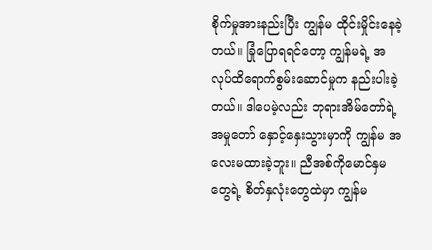စိုက်မှုအားနည်းပြီး ကျွန်မ ထိုင်းမှိုင်းနေခဲ့တယ်။ ခြုံပြောရရင်တော့ ကျွန်မရဲ့ အလုပ်ထိရောက်စွမ်းဆောင်မှုက နည်းပါးခဲ့တယ်။ ဒါပေမဲ့လည်း ဘုရားအိမ်တော်ရဲ့အမှုတော် နှောင့်နှေးသွားမှာကို ကျွန်မ အလေးမထားခဲ့ဘူး။ ညီအစ်ကိုမောင်နှမတွေရဲ့ စိတ်နှလုံးတွေထဲမှာ ကျွန်မ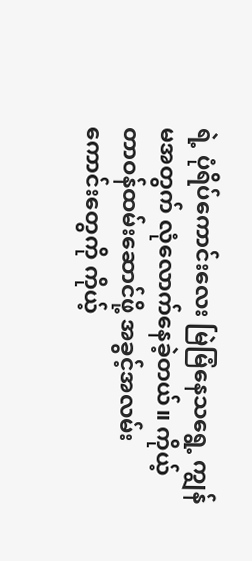ရဲ့ ပုံရိပ်ကောင်းလေး မြဲမြံနေသရွေ့ ကျွန်မအတွက် လုံလောက်နေခဲ့တယ်။ ကိုယ့်တာဝန်ထမ်းဆောင်ဖို့ အခွင့်အလမ်းကောင်းတွေကို ကိုယ့်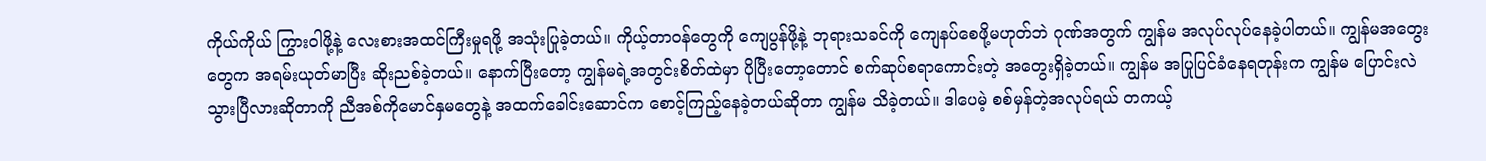ကိုယ်ကိုယ် ကြွားဝါဖို့နဲ့ လေးစားအထင်ကြီးမှုရဖို့ အသုံးပြုခဲ့တယ်။ ကိုယ့်တာဝန်တွေကို ကျေပွန်ဖို့နဲ့ ဘုရားသခင်ကို ကျေနပ်စေဖို့မဟုတ်ဘဲ ဂုဏ်အတွက် ကျွန်မ အလုပ်လုပ်နေခဲ့ပါတယ်။ ကျွန်မအတွေးတွေက အရမ်းယုတ်မာပြီး ဆိုးညစ်ခဲ့တယ်။ နောက်ပြီးတော့ ကျွန်မရဲ့အတွင်းစိတ်ထဲမှာ ပိုပြီးတော့တောင် စက်ဆုပ်စရာကောင်းတဲ့ အတွေးရှိခဲ့တယ်။ ကျွန်မ အပြုပြင်ခံနေရတုန်းက ကျွန်မ ပြောင်းလဲသွားပြီလားဆိုတာကို ညီအစ်ကိုမောင်နှမတွေနဲ့ အထက်ခေါင်းဆောင်က စောင့်ကြည့်နေခဲ့တယ်ဆိုတာ ကျွန်မ သိခဲ့တယ်။ ဒါပေမဲ့ စစ်မှန်တဲ့အလုပ်ရယ် တကယ့်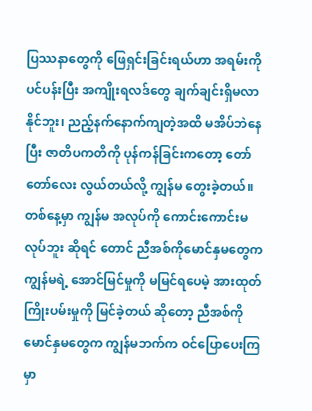ပြဿနာတွေကို ဖြေရှင်းခြင်းရယ်ဟာ အရမ်းကို ပင်ပန်းပြီး အကျိုးရလဒ်တွေ ချက်ချင်းရှိမလာနိုင်ဘူး၊ ညည့်နက်နောက်ကျတဲ့အထိ မအိပ်ဘဲနေပြီး ဇာတိပကတိကို ပုန်ကန်ခြင်းကတော့ တော်တော်လေး လွယ်တယ်လို့ ကျွန်မ တွေးခဲ့တယ်။ တစ်နေ့မှာ ကျွန်မ အလုပ်ကို ကောင်းကောင်းမလုပ်ဘူး ဆိုရင် တောင် ညီအစ်ကိုမောင်နှမတွေက ကျွန်မရဲ့ အောင်မြင်မှုကို မမြင်ရပေမဲ့ အားထုတ်ကြိုးပမ်းမှုကို မြင်ခဲ့တယ် ဆိုတော့ ညီအစ်ကိုမောင်နှမတွေက ကျွန်မဘက်က ဝင်ပြောပေးကြမှာ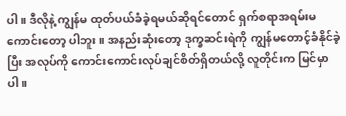ပါ။ ဒီလိုနဲ့ ကျွန်မ ထုတ်ပယ်ခံခဲ့ရမယ်ဆိုရင်တောင် ရှက်စရာအရမ်းမကောင်းတော့ ပါဘူး။ အနည်းဆုံးတော့ ဒုက္ခဆင်းရဲကို ကျွန်မတောင့်ခံနိုင်ခဲ့ပြီး အလုပ်ကို ကောင်းကောင်းလုပ်ချင်စိတ်ရှိတယ်လို့ လူတိုင်းက မြင်မှာပါ။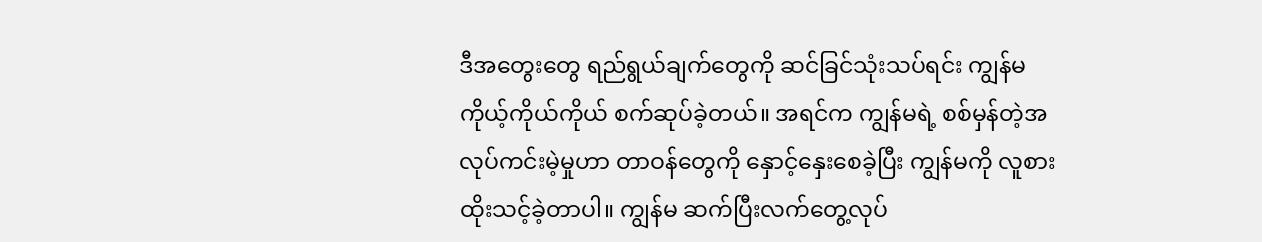ဒီအတွေးတွေ ရည်ရွယ်ချက်တွေကို ဆင်ခြင်သုံးသပ်ရင်း ကျွန်မ ကိုယ့်ကိုယ်ကိုယ် စက်ဆုပ်ခဲ့တယ်။ အရင်က ကျွန်မရဲ့ စစ်မှန်တဲ့အလုပ်ကင်းမဲ့မှုဟာ တာဝန်တွေကို နှောင့်နှေးစေခဲ့ပြီး ကျွန်မကို လူစားထိုးသင့်ခဲ့တာပါ။ ကျွန်မ ဆက်ပြီးလက်တွေ့လုပ်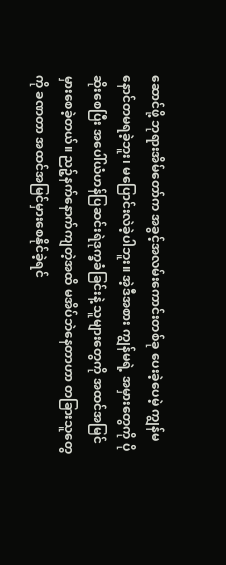ဆောင်ဖို့ ဘုရားအိမ်တော်က အခွင့်အလမ်းကောင်းတစ်ခု ပေးခဲ့ပေမဲ့ ကျွန်မ နောင်တမရခဲ့ဘူး၊ မပြောင်းလဲခဲ့ပါဘူး။ အဲ့ဒီအစား ကျွန်မရဲ့ အမှားတွေကို ပိုဆိုးစေပြီး အပေါ်ယံဟန်ပြဆင်းရဲဒုက္ခခံခြင်းနဲ့ သူများတွေကို အထင်အမြင်မှားစေခဲ့တယ်။ ညဉ့်နက်နောက်ကျတဲ့အထိ မအိပ်ဘဲနေတာဟာ တခြားသူတွေကို ခဏတာ အထင်အမြင်မှားစေနိုင်ခဲ့ရင်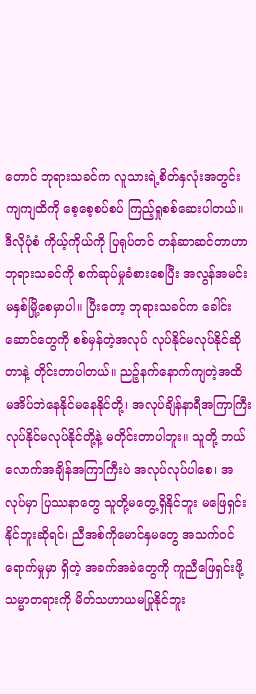တောင် ဘုရားသခင်က လူသားရဲ့စိတ်နှလုံးအတွင်းကျကျထိကို စေ့စေ့စပ်စပ် ကြည့်ရှုစစ်ဆေးပါတယ်။ ဒီလိုပုံစံ ကိုယ့်ကိုယ်ကို ပြရုပ်တင် တန်ဆာဆင်တာဟာ ဘုရားသခင်ကို စက်ဆုပ်မှုခံစားစေပြီး အလွန်အမင်းမနှစ်မြို့စေမှာပါ။ ပြီးတော့ ဘုရားသခင်က ခေါင်းဆောင်တွေကို စစ်မှန်တဲ့အလုပ် လုပ်နိုင်မလုပ်နိုင်ဆိုတာနဲ့ တိုင်းတာပါတယ်။ ညဉ့်နက်နောက်ကျတဲ့အထိ မအိပ်ဘဲနေနိုင်မနေနိုင်တို့၊ အလုပ်ချိန်နာရီအကြာကြီးလုပ်နိုင်မလုပ်နိုင်တို့နဲ့ မတိုင်းတာပါဘူး။ သူတို့ ဘယ်လောက်အချိန်အကြာကြီးပဲ အလုပ်လုပ်ပါစေ၊ အလုပ်မှာ ပြဿနာတွေ သူတို့မတွေ့ရှိနိုင်ဘူး မဖြေရှင်းနိုင်ဘူးဆိုရင်၊ ညီအစ်ကိုမောင်နှမတွေ အသက်ဝင်ရောက်မှုမှာ ရှိတဲ့ အခက်အခဲတွေကို ကူညီဖြေရှင်းဖို့ သမ္မာတရားကို မိတ်သဟာယမပြုနိုင်ဘူး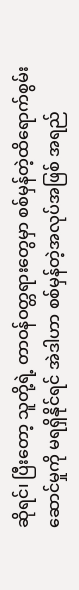ဆိုရင်၊ ပြီးတော့ သူတို့ရဲ့ တာဝန်ဝတ္တရားတွေမှာ စစ်မှန်တဲ့ထိရောက်စွမ်းဆောင်မှုကို မရရှိနိုင်ရင် အဲဒါဟာ စစ်မှန်တဲ့အလုပ်အဖြစ် အရည်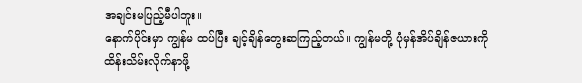အချင်းမပြည့်မီပါဘူး။
နောက်ပိုင်းမှာ ကျွန်မ ထပ်ပြီး ချင့်ချိန်တွေးဆကြည့်တယ်။ ကျွန်မတို့ ပုံမှန်အိပ်ချိန်ဇယားကို ထိန်းသိမ်းလိုက်နာဖို့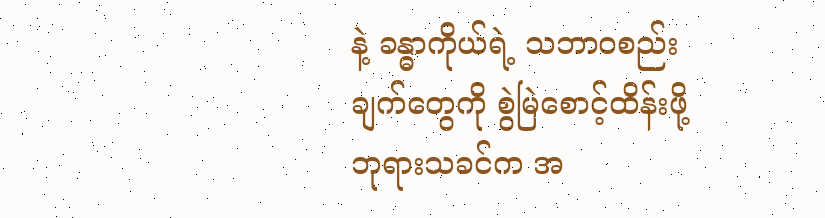နဲ့ ခန္ဓာကိုယ်ရဲ့ သဘာဝစည်းချက်တွေကို စွဲမြဲစောင့်ထိန်းဖို့ ဘုရားသခင်က အ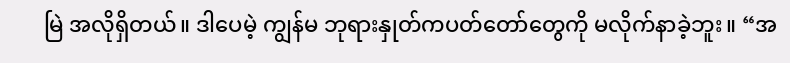မြဲ အလိုရှိတယ်။ ဒါပေမဲ့ ကျွန်မ ဘုရားနှုတ်ကပတ်တော်တွေကို မလိုက်နာခဲ့ဘူး။ “အ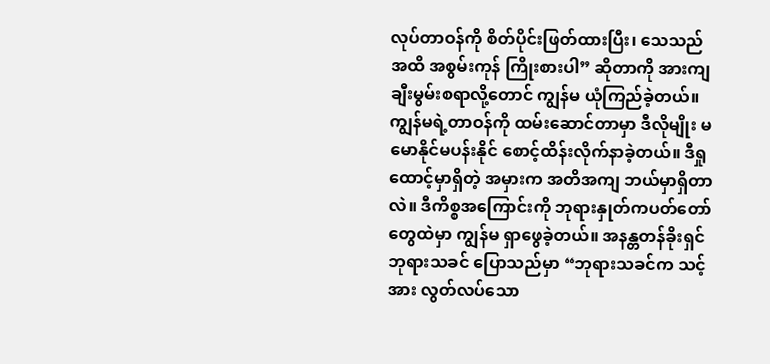လုပ်တာဝန်ကို စိတ်ပိုင်းဖြတ်ထားပြီး၊ သေသည်အထိ အစွမ်းကုန် ကြိုးစားပါ” ဆိုတာကို အားကျချီးမွမ်းစရာလို့တောင် ကျွန်မ ယုံကြည်ခဲ့တယ်။ ကျွန်မရဲ့တာဝန်ကို ထမ်းဆောင်တာမှာ ဒီလိုမျိုး မမောနိုင်မပန်းနိုင် စောင့်ထိန်းလိုက်နာခဲ့တယ်။ ဒီရှုထောင့်မှာရှိတဲ့ အမှားက အတိအကျ ဘယ်မှာရှိတာလဲ။ ဒီကိစ္စအကြောင်းကို ဘုရားနှုတ်ကပတ်တော်တွေထဲမှာ ကျွန်မ ရှာဖွေခဲ့တယ်။ အနန္တတန်ခိုးရှင် ဘုရားသခင် ပြောသည်မှာ “ဘုရားသခင်က သင့်အား လွတ်လပ်သော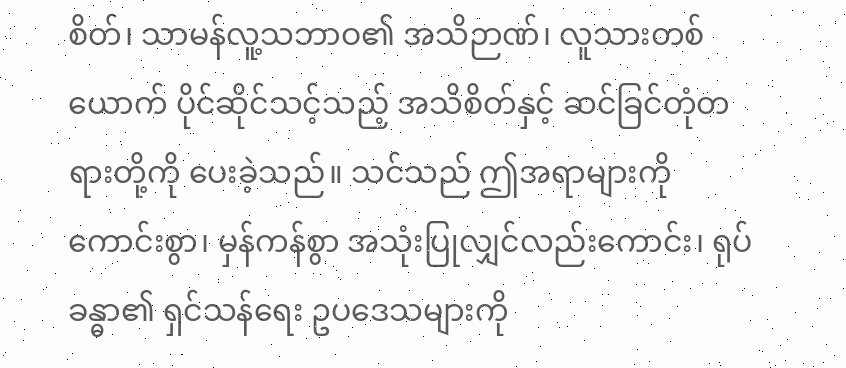စိတ်၊ သာမန်လူ့သဘာဝ၏ အသိဉာဏ်၊ လူသားတစ်ယောက် ပိုင်ဆိုင်သင့်သည့် အသိစိတ်နှင့် ဆင်ခြင်တုံတရားတို့ကို ပေးခဲ့သည်။ သင်သည် ဤအရာများကို ကောင်းစွာ၊ မှန်ကန်စွာ အသုံးပြုလျှင်လည်းကောင်း၊ ရုပ်ခန္ဓာ၏ ရှင်သန်ရေး ဥပဒေသများကို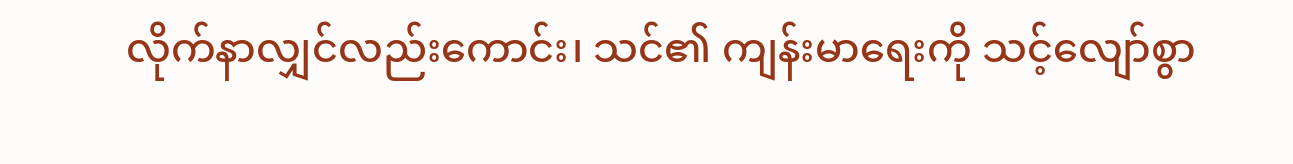လိုက်နာလျှင်လည်းကောင်း၊ သင်၏ ကျန်းမာရေးကို သင့်လျော်စွာ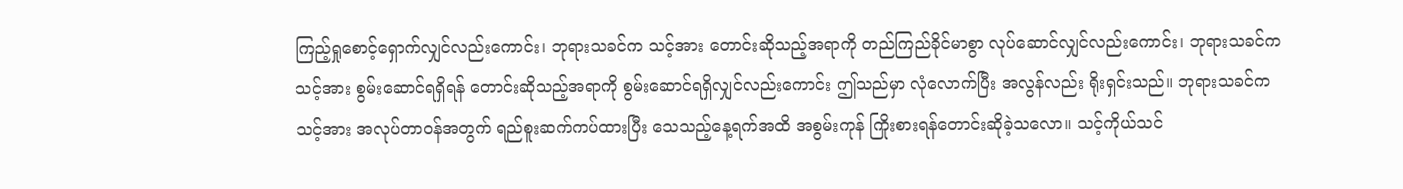ကြည့်ရှုစောင့်ရှောက်လျှင်လည်းကောင်း၊ ဘုရားသခင်က သင့်အား တောင်းဆိုသည့်အရာကို တည်ကြည်ခိုင်မာစွာ လုပ်ဆောင်လျှင်လည်းကောင်း၊ ဘုရားသခင်က သင့်အား စွမ်းဆောင်ရရှိရန် တောင်းဆိုသည့်အရာကို စွမ်းဆောင်ရရှိလျှင်လည်းကောင်း ဤသည်မှာ လုံလောက်ပြီး အလွန်လည်း ရိုးရှင်းသည်။ ဘုရားသခင်က သင့်အား အလုပ်တာဝန်အတွက် ရည်စူးဆက်ကပ်ထားပြီး သေသည့်နေ့ရက်အထိ အစွမ်းကုန် ကြိုးစားရန်တောင်းဆိုခဲ့သလော။ သင့်ကိုယ်သင်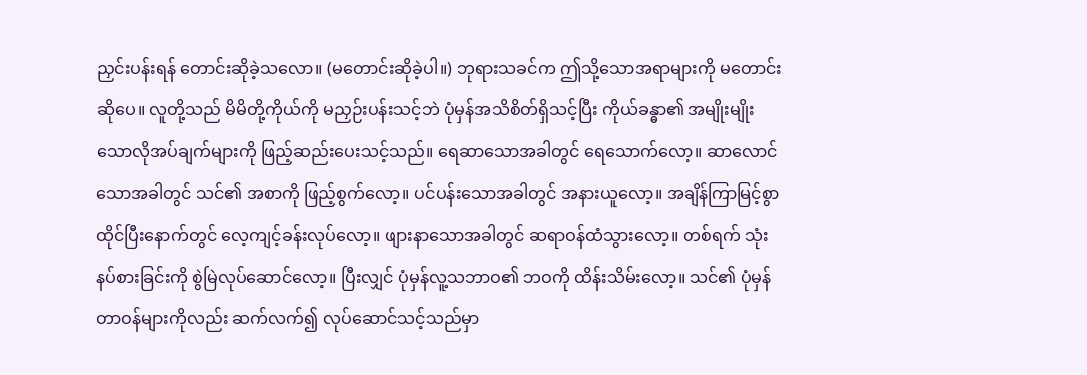ညှင်းပန်းရန် တောင်းဆိုခဲ့သလော။ (မတောင်းဆိုခဲ့ပါ။) ဘုရားသခင်က ဤသို့သောအရာများကို မတောင်းဆိုပေ။ လူတို့သည် မိမိတို့ကိုယ်ကို မညှဉ်းပန်းသင့်ဘဲ ပုံမှန်အသိစိတ်ရှိသင့်ပြီး ကိုယ်ခန္ဓာ၏ အမျိုးမျိုးသောလိုအပ်ချက်များကို ဖြည့်ဆည်းပေးသင့်သည်။ ရေဆာသောအခါတွင် ရေသောက်လော့။ ဆာလောင်သောအခါတွင် သင်၏ အစာကို ဖြည့်စွက်လော့။ ပင်ပန်းသောအခါတွင် အနားယူလော့။ အချိန်ကြာမြင့်စွာ ထိုင်ပြီးနောက်တွင် လေ့ကျင့်ခန်းလုပ်လော့။ ဖျားနာသောအခါတွင် ဆရာဝန်ထံသွားလော့။ တစ်ရက် သုံးနပ်စားခြင်းကို စွဲမြဲလုပ်ဆောင်လော့။ ပြီးလျှင် ပုံမှန်လူ့သဘာဝ၏ ဘဝကို ထိန်းသိမ်းလော့။ သင်၏ ပုံမှန်တာဝန်များကိုလည်း ဆက်လက်၍ လုပ်ဆောင်သင့်သည်မှာ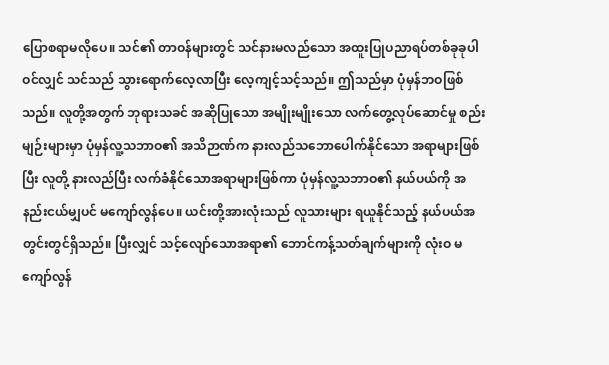ပြောစရာမလိုပေ။ သင်၏ တာဝန်များတွင် သင်နားမလည်သော အထူးပြုပညာရပ်တစ်ခုခုပါဝင်လျှင် သင်သည် သွားရောက်လေ့လာပြီး လေ့ကျင့်သင့်သည်။ ဤသည်မှာ ပုံမှန်ဘဝဖြစ်သည်။ လူတို့အတွက် ဘုရားသခင် အဆိုပြုသော အမျိုးမျိုးသော လက်တွေ့လုပ်ဆောင်မှု စည်းမျဉ်းများမှာ ပုံမှန်လူ့သဘာဝ၏ အသိဉာဏ်က နားလည်သဘောပေါက်နိုင်သော အရာများဖြစ်ပြီး လူတို့ နားလည်ပြီး လက်ခံနိုင်သောအရာများဖြစ်ကာ ပုံမှန်လူ့သဘာဝ၏ နယ်ပယ်ကို အနည်းငယ်မျှပင် မကျော်လွန်ပေ။ ယင်းတို့အားလုံးသည် လူသားများ ရယူနိုင်သည့် နယ်ပယ်အတွင်းတွင်ရှိသည်။ ပြီးလျှင် သင့်လျော်သောအရာ၏ ဘောင်ကန့်သတ်ချက်များကို လုံးဝ မကျော်လွန်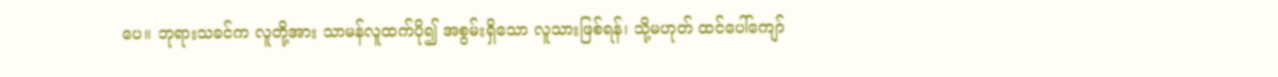ပေ။ ဘုရားသခင်က လူတို့အား သာမန်လူထက်ပို၍ အစွမ်းရှိသော လူသားဖြစ်ရန်၊ သို့မဟုတ် ထင်ပေါ်ကျော်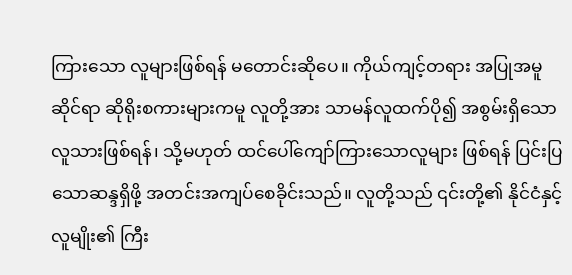ကြားသော လူများဖြစ်ရန် မတောင်းဆိုပေ။ ကိုယ်ကျင့်တရား အပြုအမူဆိုင်ရာ ဆိုရိုးစကားများကမူ လူတို့အား သာမန်လူထက်ပို၍ အစွမ်းရှိသောလူသားဖြစ်ရန်၊ သို့မဟုတ် ထင်ပေါ်ကျော်ကြားသောလူများ ဖြစ်ရန် ပြင်းပြသောဆန္ဒရှိဖို့ အတင်းအကျပ်စေခိုင်းသည်။ လူတို့သည် ၎င်းတို့၏ နိုင်ငံနှင့် လူမျိုး၏ ကြီး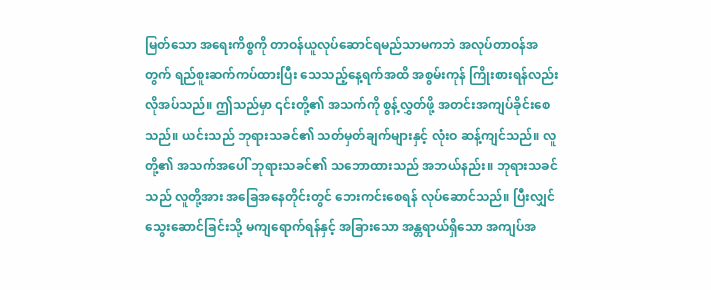မြတ်သော အရေးကိစ္စကို တာဝန်ယူလုပ်ဆောင်ရမည်သာမကဘဲ အလုပ်တာဝန်အတွက် ရည်စူးဆက်ကပ်ထားပြီး သေသည့်နေ့ရက်အထိ အစွမ်းကုန် ကြိုးစားရန်လည်း လိုအပ်သည်။ ဤသည်မှာ ၎င်းတို့၏ အသက်ကို စွန့်လွှတ်ဖို့ အတင်းအကျပ်ခိုင်းစေသည်။ ယင်းသည် ဘုရားသခင်၏ သတ်မှတ်ချက်များနှင့် လုံးဝ ဆန့်ကျင်သည်။ လူတို့၏ အသက်အပေါ် ဘုရားသခင်၏ သဘောထားသည် အဘယ်နည်း။ ဘုရားသခင်သည် လူတို့အား အခြေအနေတိုင်းတွင် ဘေးကင်းစေရန် လုပ်ဆောင်သည်။ ပြီးလျှင် သွေးဆောင်ခြင်းသို့ မကျရောက်ရန်နှင့် အခြားသော အန္တရာယ်ရှိသော အကျပ်အ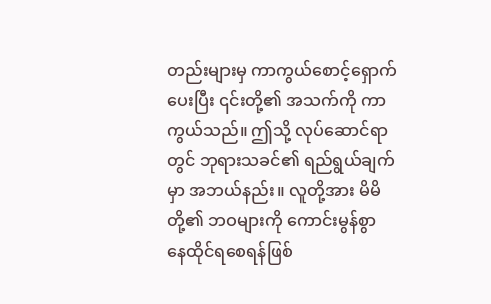တည်းများမှ ကာကွယ်စောင့်ရှောက်ပေးပြီး ၎င်းတို့၏ အသက်ကို ကာကွယ်သည်။ ဤသို့ လုပ်ဆောင်ရာတွင် ဘုရားသခင်၏ ရည်ရွယ်ချက်မှာ အဘယ်နည်း။ လူတို့အား မိမိတို့၏ ဘဝများကို ကောင်းမွန်စွာ နေထိုင်ရစေရန်ဖြစ်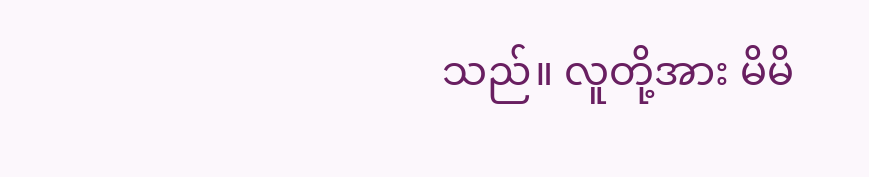သည်။ လူတို့အား မိမိ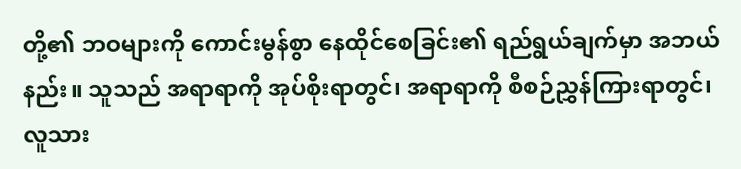တို့၏ ဘဝများကို ကောင်းမွန်စွာ နေထိုင်စေခြင်း၏ ရည်ရွယ်ချက်မှာ အဘယ်နည်း။ သူသည် အရာရာကို အုပ်စိုးရာတွင်၊ အရာရာကို စီစဉ်ညွှန်ကြားရာတွင်၊ လူသား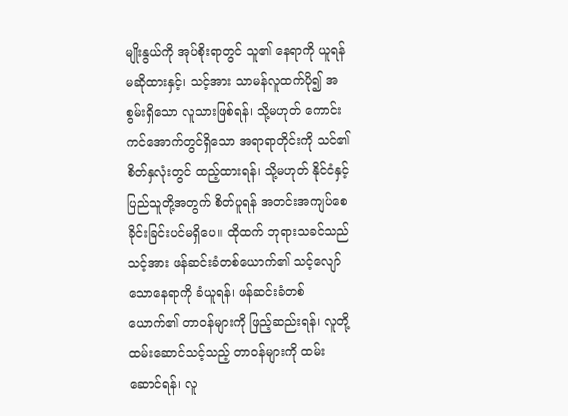မျိုးနွယ်ကို အုပ်စိုးရာတွင် သူ၏ နေရာကို ယူရန် မဆိုထားနှင့်၊ သင့်အား သာမန်လူထက်ပို၍ အစွမ်းရှိသော လူသားဖြစ်ရန်၊ သို့မဟုတ် ကောင်းကင်အောက်တွင်ရှိသော အရာရာတိုင်းကို သင်၏ စိတ်နှလုံးတွင် ထည့်ထားရန်၊ သို့မဟုတ် နိုင်ငံနှင့် ပြည်သူတို့အတွက် စိတ်ပူရန် အတင်းအကျပ်စေခိုင်းခြင်းပင်မရှိပေ။ ထိုထက် ဘုရားသခင်သည် သင့်အား ဖန်ဆင်းခံတစ်ယောက်၏ သင့်လျော်သောနေရာကို ခံယူရန်၊ ဖန်ဆင်းခံတစ်ယောက်၏ တာဝန်များကို ဖြည့်ဆည်းရန်၊ လူတို့ ထမ်းဆောင်သင့်သည့် တာဝန်များကို ထမ်းဆောင်ရန်၊ လူ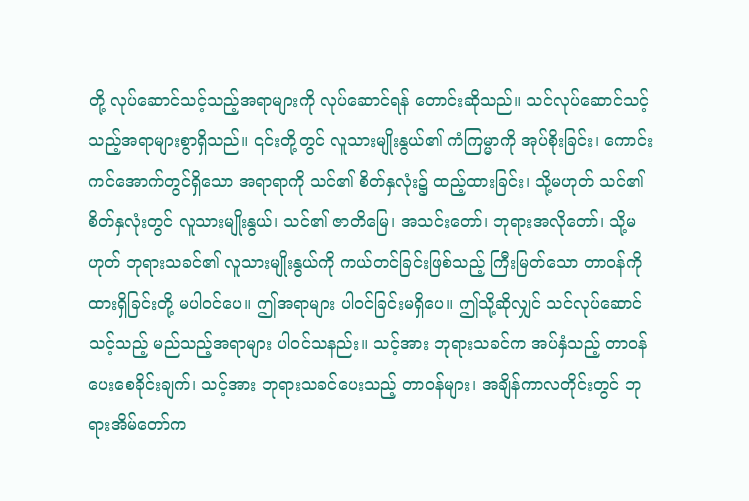တို့ လုပ်ဆောင်သင့်သည့်အရာများကို လုပ်ဆောင်ရန် တောင်းဆိုသည်။ သင်လုပ်ဆောင်သင့်သည့်အရာများစွာရှိသည်။ ၎င်းတို့တွင် လူသားမျိုးနွယ်၏ ကံကြမ္မာကို အုပ်စိုးခြင်း၊ ကောင်းကင်အောက်တွင်ရှိသော အရာရာကို သင်၏ စိတ်နှလုံး၌ ထည့်ထားခြင်း၊ သို့မဟုတ် သင်၏ စိတ်နှလုံးတွင် လူသားမျိုးနွယ်၊ သင်၏ ဇာတိမြေ၊ အသင်းတော်၊ ဘုရားအလိုတော်၊ သို့မဟုတ် ဘုရားသခင်၏ လူသားမျိုးနွယ်ကို ကယ်တင်ခြင်းဖြစ်သည့် ကြီးမြတ်သော တာဝန်ကို ထားရှိခြင်းတို့ မပါဝင်ပေ။ ဤအရာများ ပါဝင်ခြင်းမရှိပေ။ ဤသို့ဆိုလျှင် သင်လုပ်ဆောင်သင့်သည့် မည်သည့်အရာများ ပါဝင်သနည်း။ သင့်အား ဘုရားသခင်က အပ်နှံသည့် တာဝန်ပေးစေခိုင်းချက်၊ သင့်အား ဘုရားသခင်ပေးသည့် တာဝန်များ၊ အချိန်ကာလတိုင်းတွင် ဘုရားအိမ်တော်က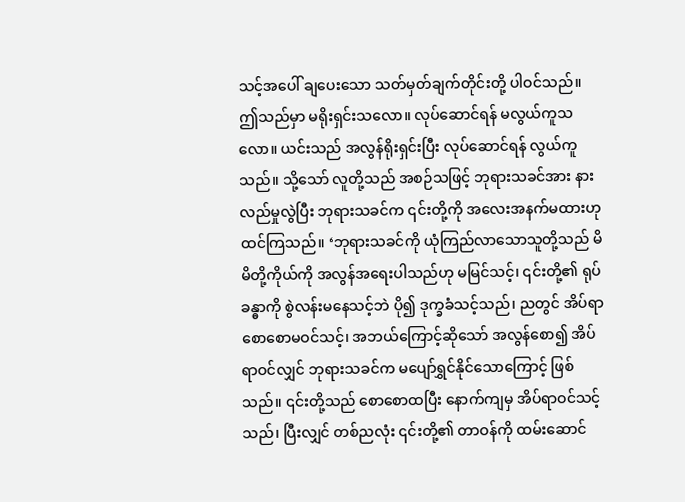သင့်အပေါ် ချပေးသော သတ်မှတ်ချက်တိုင်းတို့ ပါဝင်သည်။ ဤသည်မှာ မရိုးရှင်းသလော။ လုပ်ဆောင်ရန် မလွယ်ကူသလော။ ယင်းသည် အလွန်ရိုးရှင်းပြီး လုပ်ဆောင်ရန် လွယ်ကူသည်။ သို့သော် လူတို့သည် အစဉ်သဖြင့် ဘုရားသခင်အား နားလည်မှုလွဲပြီး ဘုရားသခင်က ၎င်းတို့ကို အလေးအနက်မထားဟု ထင်ကြသည်။ ‘ဘုရားသခင်ကို ယုံကြည်လာသောသူတို့သည် မိမိတို့ကိုယ်ကို အလွန်အရေးပါသည်ဟု မမြင်သင့်၊ ၎င်းတို့၏ ရုပ်ခန္ဓာကို စွဲလန်းမနေသင့်ဘဲ ပို၍ ဒုက္ခခံသင့်သည်၊ ညတွင် အိပ်ရာစောစောမဝင်သင့်၊ အဘယ်ကြောင့်ဆိုသော် အလွန်စော၍ အိပ်ရာဝင်လျှင် ဘုရားသခင်က မပျော်ရွှင်နိုင်သောကြောင့် ဖြစ်သည်။ ၎င်းတို့သည် စောစောထပြီး နောက်ကျမှ အိပ်ရာဝင်သင့်သည်၊ ပြီးလျှင် တစ်ညလုံး ၎င်းတို့၏ တာဝန်ကို ထမ်းဆောင်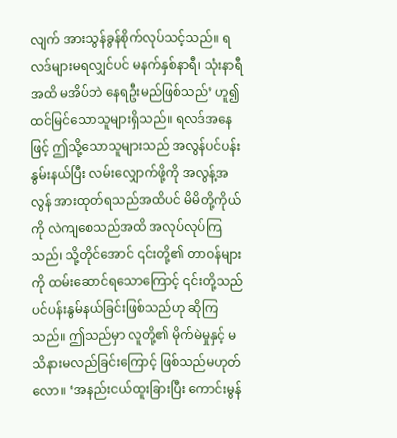လျက် အားသွန်ခွန်စိုက်လုပ်သင့်သည်။ ရလဒ်များမရလျှင်ပင် မနက်နှစ်နာရီ၊ သုံးနာရီအထိ မအိပ်ဘဲ နေရဦးမည်ဖြစ်သည်’ ဟူ၍ ထင်မြင်သောသူများရှိသည်။ ရလဒ်အနေဖြင့် ဤသို့သောသူများသည် အလွန်ပင်ပန်းနွမ်းနယ်ပြီး လမ်းလျှောက်ဖို့ကို အလွန့်အလွန် အားထုတ်ရသည်အထိပင် မိမိတို့ကိုယ်ကို လဲကျစေသည်အထိ အလုပ်လုပ်ကြသည်၊ သို့တိုင်အောင် ၎င်းတို့၏ တာဝန်များကို ထမ်းဆောင်ရသောကြောင့် ၎င်းတို့သည် ပင်ပန်းနွမ်နယ်ခြင်းဖြစ်သည်ဟု ဆိုကြသည်။ ဤသည်မှာ လူတို့၏ မိုက်မဲမှုနှင့် မသိနားမလည်ခြင်းကြောင့် ဖြစ်သည်မဟုတ်လော။ ‘အနည်းငယ်ထူးခြားပြီး ကောင်းမွန်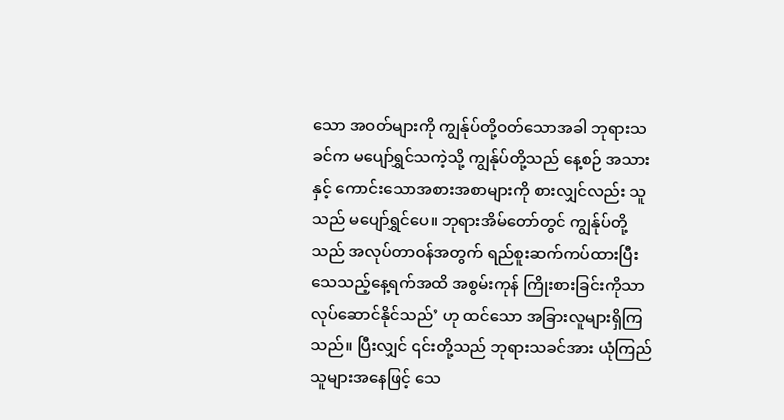သော အဝတ်များကို ကျွန်ုပ်တို့ဝတ်သောအခါ ဘုရားသခင်က မပျော်ရွှင်သကဲ့သို့ ကျွန်ုပ်တို့သည် နေ့စဉ် အသားနှင့် ကောင်းသောအစားအစာများကို စားလျှင်လည်း သူသည် မပျော်ရွှင်ပေ။ ဘုရားအိမ်တော်တွင် ကျွန်ုပ်တို့သည် အလုပ်တာဝန်အတွက် ရည်စူးဆက်ကပ်ထားပြီး သေသည့်နေ့ရက်အထိ အစွမ်းကုန် ကြိုးစားခြင်းကိုသာ လုပ်ဆောင်နိုင်သည်’ ဟု ထင်သော အခြားလူများရှိကြသည်။ ပြီးလျှင် ၎င်းတို့သည် ဘုရားသခင်အား ယုံကြည်သူများအနေဖြင့် သေ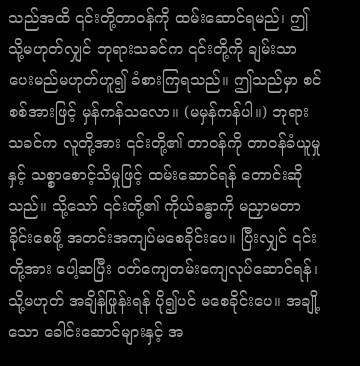သည်အထိ ၎င်းတို့တာဝန်ကို ထမ်းဆောင်ရမည်၊ ဤသို့မဟုတ်လျှင် ဘုရားသခင်က ၎င်းတို့ကို ချမ်းသာပေးမည်မဟုတ်ဟူ၍ ခံစားကြရသည်။ ဤသည်မှာ စင်စစ်အားဖြင့် မှန်ကန်သလော။ (မမှန်ကန်ပါ။) ဘုရားသခင်က လူတို့အား ၎င်းတို့၏ တာဝန်ကို တာဝန်ခံယူမှုနှင့် သစ္စာစောင့်သိမှုဖြင့် ထမ်းဆောင်ရန် တောင်းဆိုသည်။ သို့သော် ၎င်းတို့၏ ကိုယ်ခန္ဓာကို မညှာမတာခိုင်းစေဖို့ အတင်းအကျပ်မစေခိုင်းပေ။ ပြီးလျှင် ၎င်းတို့အား ပေါ့ဆပြီး ဝတ်ကျေတမ်းကျေလုပ်ဆောင်ရန်၊ သို့မဟုတ် အချိန်ဖြုန်းရန် ပို၍ပင် မစေခိုင်းပေ။ အချို့သော ခေါင်းဆောင်များနှင့် အ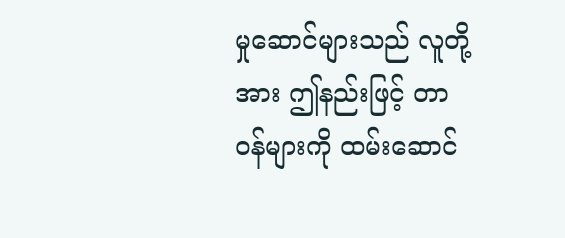မှုဆောင်များသည် လူတို့အား ဤနည်းဖြင့် တာဝန်များကို ထမ်းဆောင်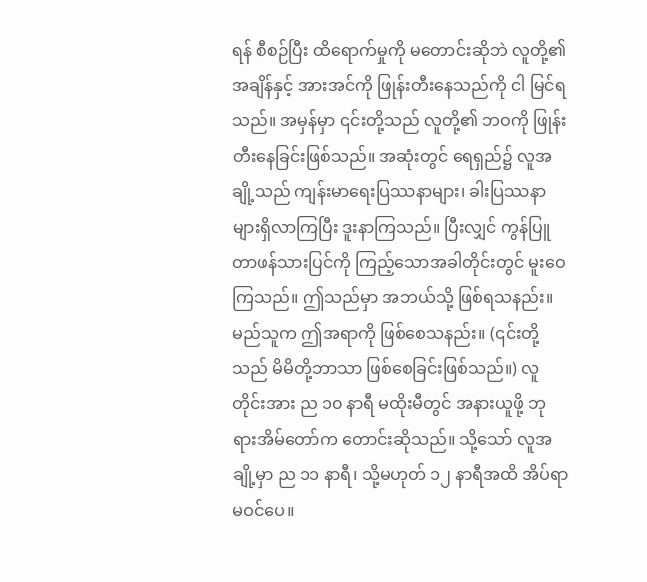ရန် စီစဉ်ပြီး ထိရောက်မှုကို မတောင်းဆိုဘဲ လူတို့၏ အချိန်နှင့် အားအင်ကို ဖြုန်းတီးနေသည်ကို ငါ မြင်ရသည်။ အမှန်မှာ ၎င်းတို့သည် လူတို့၏ ဘဝကို ဖြုန်းတီးနေခြင်းဖြစ်သည်။ အဆုံးတွင် ရေရှည်၌ လူအချို့သည် ကျန်းမာရေးပြဿနာများ၊ ခါးပြဿနာများရှိလာကြပြီး ဒူးနာကြသည်။ ပြီးလျှင် ကွန်ပြူတာဖန်သားပြင်ကို ကြည့်သောအခါတိုင်းတွင် မူးဝေကြသည်။ ဤသည်မှာ အဘယ်သို့ ဖြစ်ရသနည်း။ မည်သူက ဤအရာကို ဖြစ်စေသနည်း။ (၎င်းတို့သည် မိမိတို့ဘာသာ ဖြစ်စေခြင်းဖြစ်သည်။) လူတိုင်းအား ည ၁၀ နာရီ မထိုးမီတွင် အနားယူဖို့ ဘုရားအိမ်တော်က တောင်းဆိုသည်။ သို့သော် လူအချို့မှာ ည ၁၁ နာရီ၊ သို့မဟုတ် ၁၂ နာရီအထိ အိပ်ရာမဝင်ပေ။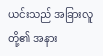ယင်းသည် အခြားလူတို့၏ အနား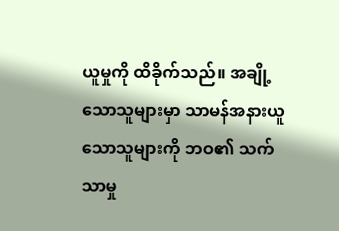ယူမှုကို ထိခိုက်သည်။ အချို့သောသူများမှာ သာမန်အနားယူသောသူများကို ဘဝ၏ သက်သာမှု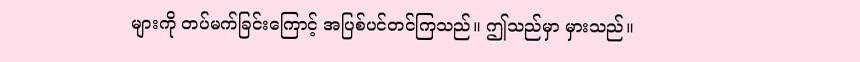များကို တပ်မက်ခြင်းကြောင့် အပြစ်ပင်တင်ကြသည်။ ဤသည်မှာ မှားသည်။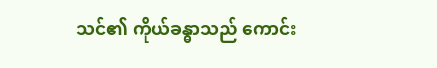သင်၏ ကိုယ်ခန္ဓာသည် ကောင်း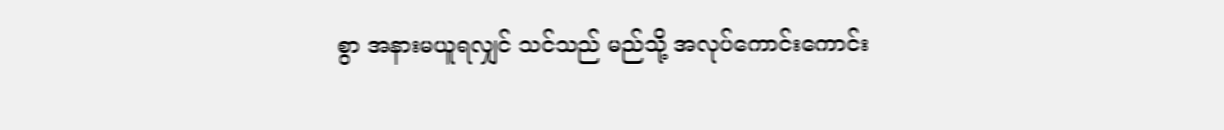စွာ အနားမယူရလျှင် သင်သည် မည်သို့ အလုပ်ကောင်းကောင်း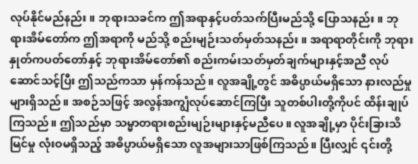လုပ်နိုင်မည်နည်း။ ဘုရားသခင်က ဤအရာနှင့်ပတ်သက်ပြီးမည်သို့ ပြောသနည်း။ ဘုရားအိမ်တော်က ဤအရာကို မည်သို့ စည်းမျဉ်းသတ်မှတ်သနည်း။ အရာရာတိုင်းကို ဘုရားနှုတ်ကပတ်တော်နှင့် ဘုရားအိမ်တော်၏ စည်းကမ်းသတ်မှတ်ချက်များနှင့်အညီ လုပ်ဆောင်သင့်ပြီး ဤသည်ကသာ မှန်ကန်သည်။ လူအချို့တွင် အဓိပ္ပာယ်မရှိသော နားလည်မှုများရှိသည်။ အစဉ်သဖြင့် အလွန်အကျွံလုပ်ဆောင်ကြပြီး သူတစ်ပါးတို့ကိုပင် ထိန်းချုပ်ကြသည်။ ဤသည်မှာ သမ္မာတရားစည်းမျဉ်းများနှင့်မညီပေ။ လူအချို့မှာ ပိုင်းခြားသိမြင်မှု လုံးဝမရှိသည့် အဓိပ္ပာယ်မရှိသော လူအများသာဖြစ်ကြသည်။ ပြီးလျှင် ၎င်းတို့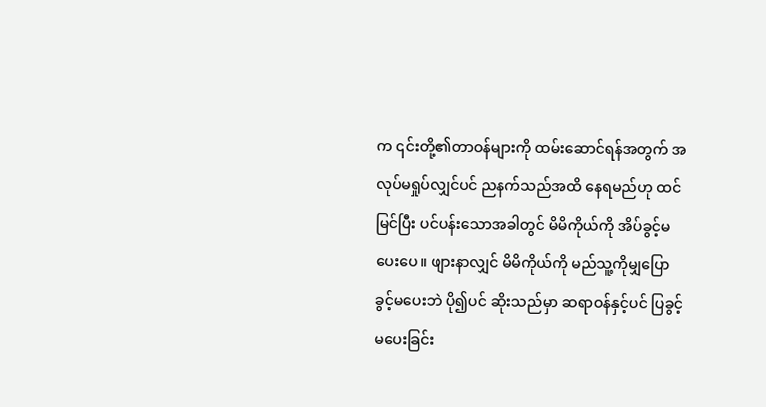က ၎င်းတို့၏တာဝန်များကို ထမ်းဆောင်ရန်အတွက် အလုပ်မရှုပ်လျှင်ပင် ညနက်သည်အထိ နေရမည်ဟု ထင်မြင်ပြီး ပင်ပန်းသောအခါတွင် မိမိကိုယ်ကို အိပ်ခွင့်မပေးပေ။ ဖျားနာလျှင် မိမိကိုယ်ကို မည်သူ့ကိုမျှပြောခွင့်မပေးဘဲ ပို၍ပင် ဆိုးသည်မှာ ဆရာဝန်နှင့်ပင် ပြခွင့်မပေးခြင်း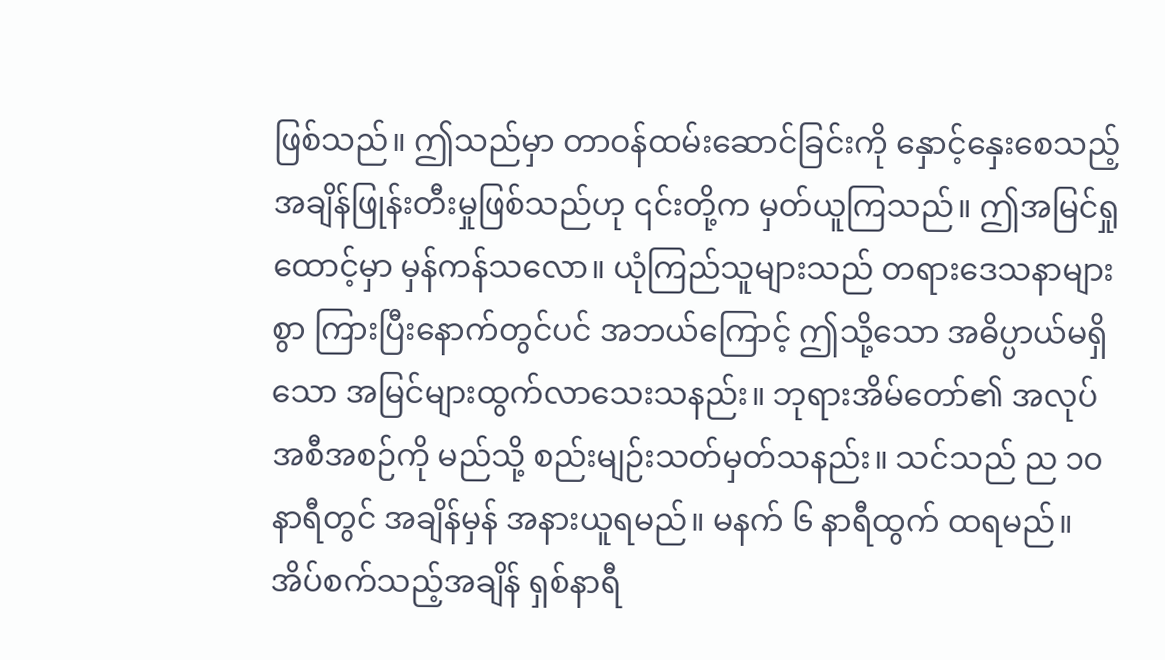ဖြစ်သည်။ ဤသည်မှာ တာဝန်ထမ်းဆောင်ခြင်းကို နှောင့်နှေးစေသည့် အချိန်ဖြုန်းတီးမှုဖြစ်သည်ဟု ၎င်းတို့က မှတ်ယူကြသည်။ ဤအမြင်ရှုထောင့်မှာ မှန်ကန်သလော။ ယုံကြည်သူများသည် တရားဒေသနာများစွာ ကြားပြီးနောက်တွင်ပင် အဘယ်ကြောင့် ဤသို့သော အဓိပ္ပာယ်မရှိသော အမြင်များထွက်လာသေးသနည်း။ ဘုရားအိမ်တော်၏ အလုပ်အစီအစဉ်ကို မည်သို့ စည်းမျဉ်းသတ်မှတ်သနည်း။ သင်သည် ည ၁၀ နာရီတွင် အချိန်မှန် အနားယူရမည်။ မနက် ၆ နာရီထွက် ထရမည်။ အိပ်စက်သည့်အချိန် ရှစ်နာရီ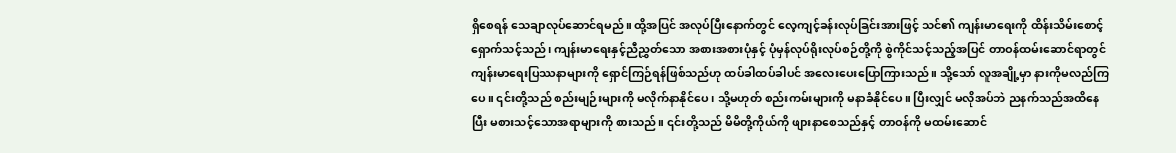ရှိစေရန် သေချာလုပ်ဆောင်ရမည်။ ထို့အပြင် အလုပ်ပြီးနောက်တွင် လေ့ကျင့်ခန်းလုပ်ခြင်းအားဖြင့် သင်၏ ကျန်းမာရေးကို ထိန်းသိမ်းစောင့်ရှောက်သင့်သည်၊ ကျန်းမာရေးနှင့်ညီညွှတ်သော အစားအစားပုံနှင့် ပုံမှန်လုပ်ရိုးလုပ်စဉ်တို့ကို စွဲကိုင်သင့်သည့်အပြင် တာဝန်ထမ်းဆောင်ရာတွင် ကျန်းမာရေးပြဿနာများကို ရှောင်ကြဉ်ရန်ဖြစ်သည်ဟု ထပ်ခါထပ်ခါပင် အလေးပေးပြောကြားသည်။ သို့သော် လူအချို့မှာ နားကိုမလည်ကြပေ။ ၎င်းတို့သည် စည်းမျဉ်းများကို မလိုက်နာနိုင်ပေ၊ သို့မဟုတ် စည်းကမ်းများကို မနာခံနိုင်ပေ။ ပြီးလျှင် မလိုအပ်ဘဲ ညနက်သည်အထိနေပြီး မစားသင့်သောအရာများကို စားသည်။ ၎င်းတို့သည် မိမိတို့ကိုယ်ကို ဖျားနာစေသည်နှင့် တာဝန်ကို မထမ်းဆောင်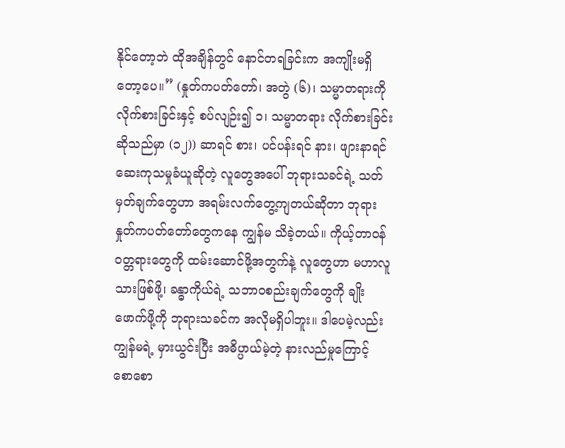နိုင်တော့ဘဲ ထိုအချိန်တွင် နောင်တရခြင်းက အကျိုးမရှိတော့ပေ။” (နှုတ်ကပတ်တော်၊ အတွဲ (၆)၊ သမ္မာတရားကို လိုက်စားခြင်းနှင့် စပ်လျဉ်း၍ ၁၊ သမ္မာတရား လိုက်စားခြင်းဆိုသည်မှာ (၁၂)) ဆာရင် စား၊ ပင်ပန်းရင် နား၊ ဖျားနာရင် ဆေးကုသမှုခံယူဆိုတဲ့ လူတွေအပေါ် ဘုရားသခင်ရဲ့ သတ်မှတ်ချက်တွေဟာ အရမ်းလက်တွေ့ကျတယ်ဆိုတာ ဘုရားနှုတ်ကပတ်တော်တွေကနေ ကျွန်မ သိခဲ့တယ်။ ကိုယ့်တာဝန်ဝတ္တရားတွေကို ထမ်းဆောင်ဖို့အတွက်နဲ့ လူတွေဟာ မဟာလူသားဖြစ်ဖို့၊ ခန္ဓာကိုယ်ရဲ့ သဘာဝစည်းချက်တွေကို ချိုးဖောက်ဖို့ကို ဘုရားသခင်က အလိုမရှိပါဘူး။ ဒါပေမဲ့လည်း ကျွန်မရဲ့ မှားယွင်းပြီး အဓိပ္ပာယ်မဲ့တဲ့ နားလည်မှုကြောင့် စောစော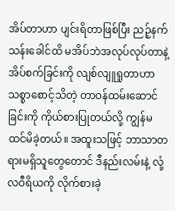အိပ်တာဟာ ပျင်းရိတာဖြစ်ပြီး ညဉ့်နက်သန်းခေါင်ထိ မအိပ်ဘဲအလုပ်လုပ်တာနဲ့ အိပ်စက်ခြင်းကို လျစ်လျူရှုတာဟာ သစ္စာစောင့်သိတဲ့ တာဝန်ထမ်းဆောင်ခြင်းကို ကိုယ်စားပြုတယ်လို့ ကျွန်မထင်မိခဲ့တယ်။ အထူးသဖြင့် ဘာသာတရားမရှိသူတွေတောင် ဒီနည်းလမ်းနဲ့ လုံ့လဝီရိယကို လိုက်စားခဲ့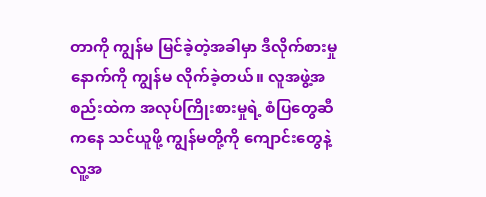တာကို ကျွန်မ မြင်ခဲ့တဲ့အခါမှာ ဒီလိုက်စားမှုနောက်ကို ကျွန်မ လိုက်ခဲ့တယ်။ လူအဖွဲ့အစည်းထဲက အလုပ်ကြိုးစားမှုရဲ့ စံပြတွေဆီကနေ သင်ယူဖို့ ကျွန်မတို့ကို ကျောင်းတွေနဲ့ လူ့အ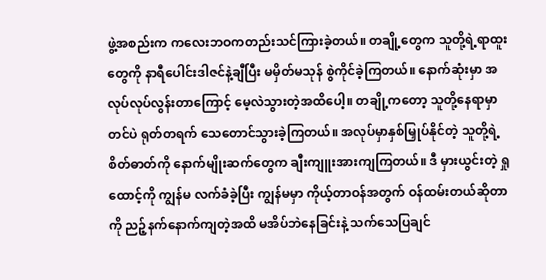ဖွဲ့အစည်းက ကလေးဘဝကတည်းသင်ကြားခဲ့တယ်။ တချို့တွေက သူတို့ရဲ့ရာထူးတွေကို နာရီပေါင်းဒါဇင်နဲ့ချီပြီး မမှိတ်မသုန် စွဲကိုင်ခဲ့ကြတယ်။ နောက်ဆုံးမှာ အလုပ်လုပ်လွန်းတာကြောင့် မေ့လဲသွားတဲ့အထိပေါ့။ တချို့ကတော့ သူတို့နေရာမှာတင်ပဲ ရုတ်တရက် သေတောင်သွားခဲ့ကြတယ်။ အလုပ်မှာနှစ်မြှုပ်နိုင်တဲ့ သူတို့ရဲ့ စိတ်ဓာတ်ကို နောက်မျိုးဆက်တွေက ချီးကျူးအားကျကြတယ်။ ဒီ မှားယွင်းတဲ့ ရှုထောင့်ကို ကျွန်မ လက်ခံခဲ့ပြီး ကျွန်မမှာ ကိုယ့်တာဝန်အတွက် ဝန်ထမ်းတယ်ဆိုတာကို ညဉ့်နက်နောက်ကျတဲ့အထိ မအိပ်ဘဲနေခြင်းနဲ့ သက်သေပြချင်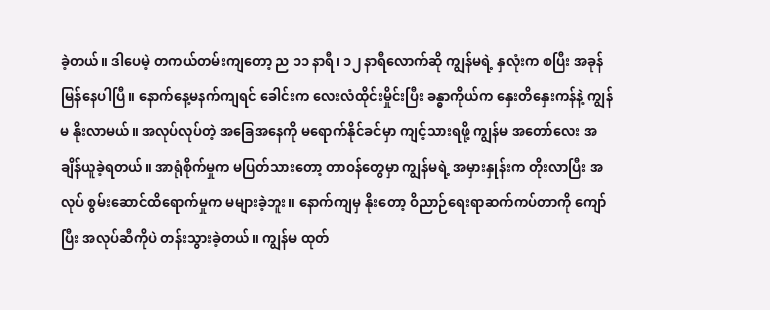ခဲ့တယ်။ ဒါပေမဲ့ တကယ်တမ်းကျတော့ ည ၁၁ နာရီ၊ ၁၂ နာရီလောက်ဆို ကျွန်မရဲ့ နှလုံးက စပြီး အခုန်မြန်နေပါပြီ။ နောက်နေ့မနက်ကျရင် ခေါင်းက လေးလံထိုင်းမှိုင်းပြီး ခန္ဓာကိုယ်က နှေးတိနှေးကန်နဲ့ ကျွန်မ နိုးလာမယ်။ အလုပ်လုပ်တဲ့ အခြေအနေကို မရောက်နိုင်ခင်မှာ ကျင့်သားရဖို့ ကျွန်မ အတော်လေး အချိန်ယူခဲ့ရတယ်။ အာရုံစိုက်မှုက မပြတ်သားတော့ တာဝန်တွေမှာ ကျွန်မရဲ့ အမှားနှုန်းက တိုးလာပြီး အလုပ် စွမ်းဆောင်ထိရောက်မှုက မများခဲ့ဘူး။ နောက်ကျမှ နိုးတော့ ဝိညာဉ်ရေးရာဆက်ကပ်တာကို ကျော်ပြီး အလုပ်ဆီကိုပဲ တန်းသွားခဲ့တယ်။ ကျွန်မ ထုတ်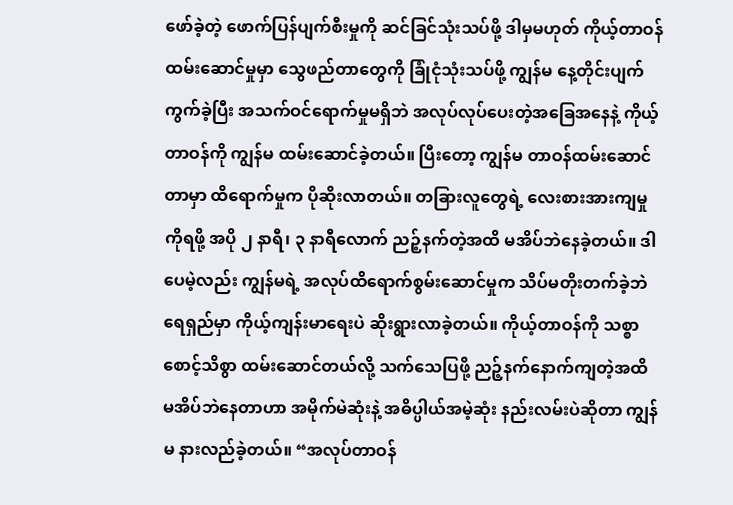ဖော်ခဲ့တဲ့ ဖောက်ပြန်ပျက်စီးမှုကို ဆင်ခြင်သုံးသပ်ဖို့ ဒါမှမဟုတ် ကိုယ့်တာဝန်ထမ်းဆောင်မှုမှာ သွေဖည်တာတွေကို ခြုံငုံသုံးသပ်ဖို့ ကျွန်မ နေ့တိုင်းပျက်ကွက်ခဲ့ပြီး အသက်ဝင်ရောက်မှုမရှိဘဲ အလုပ်လုပ်ပေးတဲ့အခြေအနေနဲ့ ကိုယ့်တာဝန်ကို ကျွန်မ ထမ်းဆောင်ခဲ့တယ်။ ပြီးတော့ ကျွန်မ တာဝန်ထမ်းဆောင်တာမှာ ထိရောက်မှုက ပိုဆိုးလာတယ်။ တခြားလူတွေရဲ့ လေးစားအားကျမှုကိုရဖို့ အပို ၂ နာရီ၊ ၃ နာရီလောက် ညဉ့်နက်တဲ့အထိ မအိပ်ဘဲနေခဲ့တယ်။ ဒါပေမဲ့လည်း ကျွန်မရဲ့ အလုပ်ထိရောက်စွမ်းဆောင်မှုက သိပ်မတိုးတက်ခဲ့ဘဲ ရေရှည်မှာ ကိုယ့်ကျန်းမာရေးပဲ ဆိုးရွားလာခဲ့တယ်။ ကိုယ့်တာဝန်ကို သစ္စာစောင့်သိစွာ ထမ်းဆောင်တယ်လို့ သက်သေပြဖို့ ညဉ့်နက်နောက်ကျတဲ့အထိ မအိပ်ဘဲနေတာဟာ အမိုက်မဲဆုံးနဲ့ အဓိပ္ပါယ်အမဲ့ဆုံး နည်းလမ်းပဲဆိုတာ ကျွန်မ နားလည်ခဲ့တယ်။ “အလုပ်တာဝန်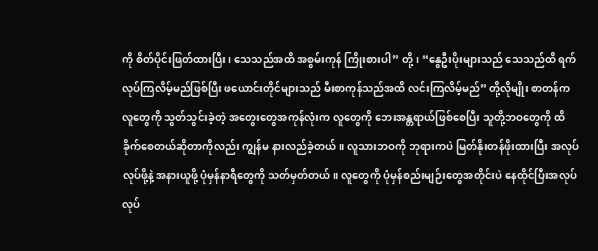ကို စိတ်ပိုင်းဖြတ်ထားပြီး၊ သေသည်အထိ အစွမ်းကုန် ကြိုးစားပါ” တို့၊ “နွေဦးပိုးများသည် သေသည်ထိ ရက်လုပ်ကြလိမ့်မည်ဖြစ်ပြီး ဖယောင်းတိုင်များသည် မီးစာကုန်သည်အထိ လင်းကြလိမ့်မည်” တို့လိုမျိုး စာတန်က လူတွေကို သွတ်သွင်းခဲ့တဲ့ အတွေးတွေအကုန်လုံးက လူတွေကို ဘေးအန္တရာယ်ဖြစ်စေပြီး သူတို့ဘဝတွေကို ထိခိုက်စေတယ်ဆိုတာကိုလည်း ကျွန်မ နားလည်ခဲ့တယ်။ လူသားဘဝကို ဘုရားကပဲ မြတ်နိုးတန်ဖိုးထားပြီး အလုပ်လုပ်ဖို့နဲ့ အနားယူဖို့ ပုံမှန်နာရီတွေကို သတ်မှတ်တယ်။ လူတွေကို ပုံမှန်စည်းမျဉ်းတွေအတိုင်းပဲ နေထိုင်ပြီးအလုပ်လုပ်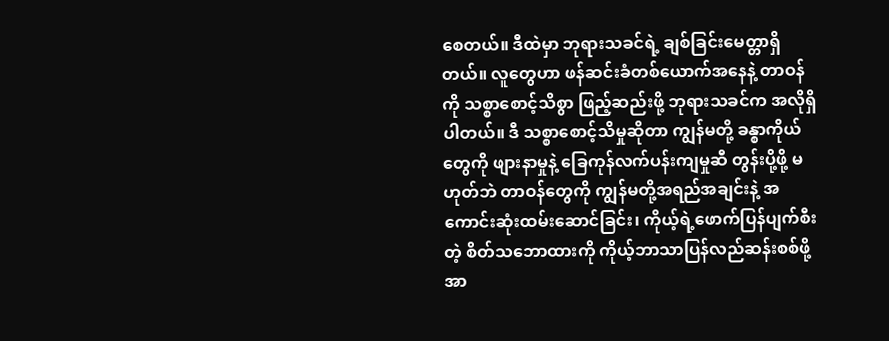စေတယ်။ ဒီထဲမှာ ဘုရားသခင်ရဲ့ ချစ်ခြင်းမေတ္တာရှိတယ်။ လူတွေဟာ ဖန်ဆင်းခံတစ်ယောက်အနေနဲ့ တာဝန်ကို သစ္စာစောင့်သိစွာ ဖြည့်ဆည်းဖို့ ဘုရားသခင်က အလိုရှိပါတယ်။ ဒီ သစ္စာစောင့်သိမှုဆိုတာ ကျွန်မတို့ ခန္စာကိုယ်တွေကို ဖျားနာမှုနဲ့ ခြေကုန်လက်ပန်းကျမှုဆီ တွန်းပို့ဖို့ မဟုတ်ဘဲ တာဝန်တွေကို ကျွန်မတို့အရည်အချင်းနဲ့ အကောင်းဆုံးထမ်းဆောင်ခြင်း၊ ကိုယ့်ရဲ့ဖောက်ပြန်ပျက်စီးတဲ့ စိတ်သဘောထားကို ကိုယ့်ဘာသာပြန်လည်ဆန်းစစ်ဖို့ အာ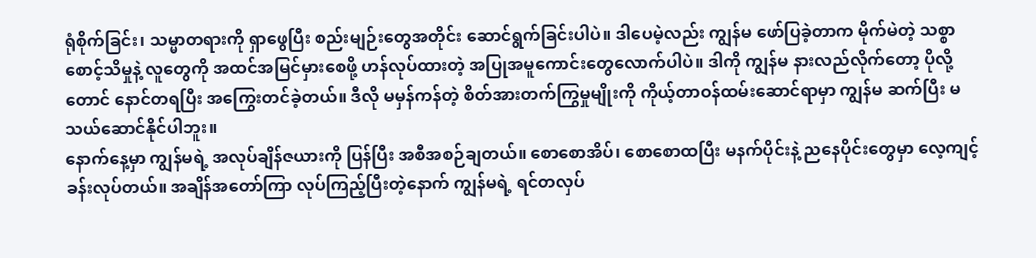ရုံစိုက်ခြင်း၊ သမ္မာတရားကို ရှာဖွေပြီး စည်းမျဉ်းတွေအတိုင်း ဆောင်ရွက်ခြင်းပါပဲ။ ဒါပေမဲ့လည်း ကျွန်မ ဖော်ပြခဲ့တာက မိုက်မဲတဲ့ သစ္စာစောင့်သိမှုနဲ့ လူတွေကို အထင်အမြင်မှားစေဖို့ ဟန်လုပ်ထားတဲ့ အပြုအမူကောင်းတွေလောက်ပါပဲ။ ဒါကို ကျွန်မ နားလည်လိုက်တော့ ပိုလို့တောင် နောင်တရပြီး အကြွေးတင်ခဲ့တယ်။ ဒီလို မမှန်ကန်တဲ့ စိတ်အားတက်ကြွမှုမျိုးကို ကိုယ့်တာဝန်ထမ်းဆောင်ရာမှာ ကျွန်မ ဆက်ပြီး မသယ်ဆောင်နိုင်ပါဘူး။
နောက်နေ့မှာ ကျွန်မရဲ့ အလုပ်ချိန်ဇယားကို ပြန်ပြီး အစီအစဉ်ချတယ်။ စောစောအိပ်၊ စောစောထပြီး မနက်ပိုင်းနဲ့ ညနေပိုင်းတွေမှာ လေ့ကျင့်ခန်းလုပ်တယ်။ အချိန်အတော်ကြာ လုပ်ကြည့်ပြီးတဲ့နောက် ကျွန်မရဲ့ ရင်တလှပ်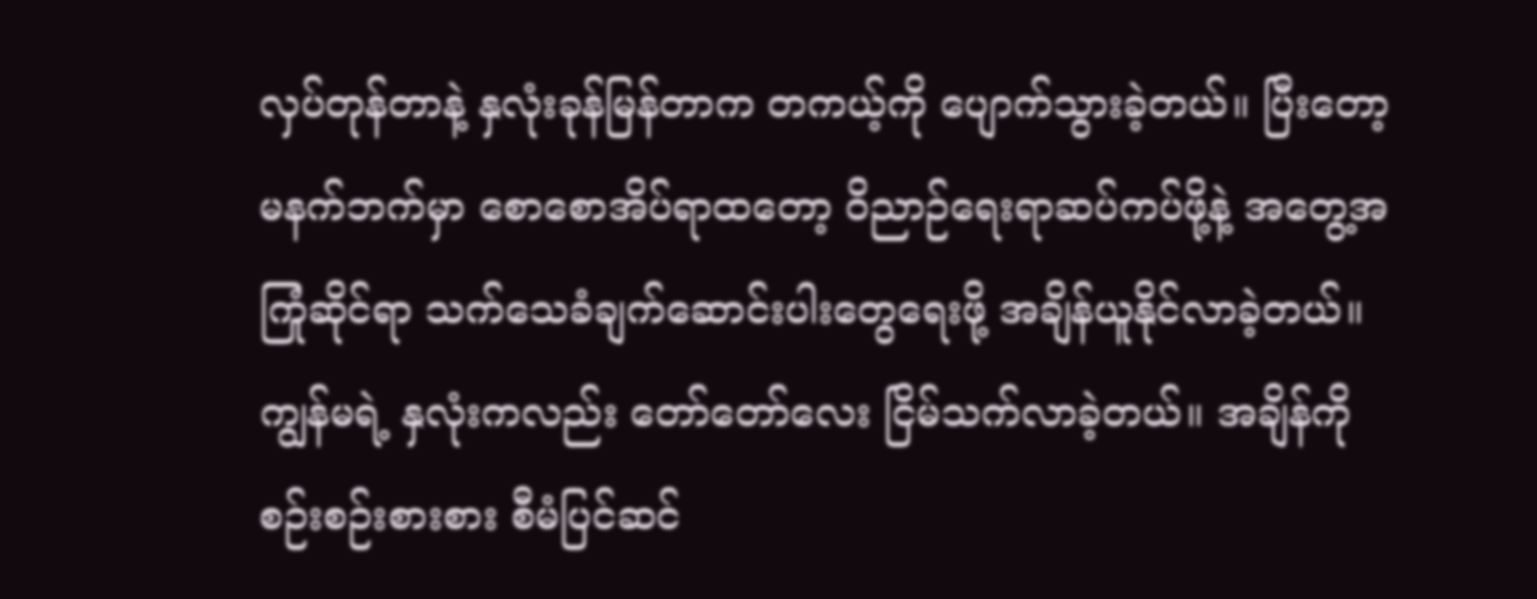လှပ်တုန်တာနဲ့ နှလုံးခုန်မြန်တာက တကယ့်ကို ပျောက်သွားခဲ့တယ်။ ပြီးတော့ မနက်ဘက်မှာ စောစောအိပ်ရာထတော့ ဝိညာဉ်ရေးရာဆပ်ကပ်ဖို့နဲ့ အတွေ့အကြုံဆိုင်ရာ သက်သေခံချက်ဆောင်းပါးတွေရေးဖို့ အချိန်ယူနိုင်လာခဲ့တယ်။ ကျွန်မရဲ့ နှလုံးကလည်း တော်တော်လေး ငြိမ်သက်လာခဲ့တယ်။ အချိန်ကို စဉ်းစဉ်းစားစား စီမံပြင်ဆင်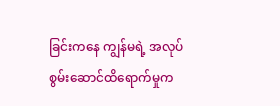ခြင်းကနေ ကျွန်မရဲ့ အလုပ်စွမ်းဆောင်ထိရောက်မှုက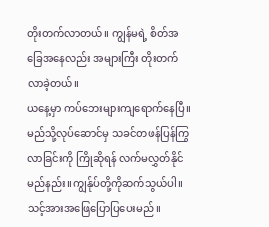တိုးတက်လာတယ်။ ကျွန်မရဲ့ စိတ်အခြေအနေလည်း အများကြီး တိုးတက်လာခဲ့တယ်။
ယနေ့မှာ ကပ်ဘေးများကျရောက်နေပြီ။မည်သို့လုပ်ဆောင်မှ သခင်တဖန်ပြန်ကြွလာခြင်းကို ကြိုဆိုရန် လက်မလွှတ်နိုင်မည်နည်း။ကျွန်ုပ်တို့ကိုဆက်သွယ်ပါ။သင့်အားအဖြေပြောပြပေးမည်။